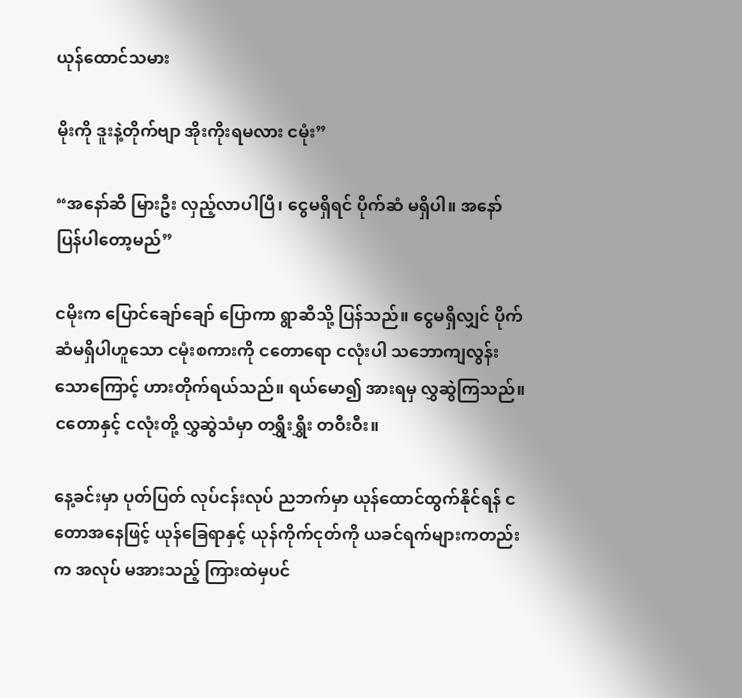ယုန်ထောင်သမား

မိုးကို ဒူးနဲ့တိုက်ဗျာ အိုးကိုးရမလား ငမုံး”

“အနော်ဆီ မြားဦး လှည့်လာပါပြီ၊ ငွေမရှိရင် ပိုက်ဆံ မရှိပါ။ အနော် ပြန်ပါတော့မည်”

ငမိုးက ပြောင်ချော်ချော် ပြောကာ ရွာဆီသို့ ပြန်သည်။ ငွေမရှိလျှင် ပိုက်ဆံမရှိပါဟူသော ငမုံးစကားကို ငတောရော ငလုံးပါ သဘောကျလွန်းသောကြောင့် ဟားတိုက်ရယ်သည်။ ရယ်မော၍ အားရမှ လွှဆွဲကြသည်။ ငတောနှင့် ငလုံးတို့ လွှဆွဲသံမှာ တရွှီးရွှီး တဝီးဝီး။

နေ့ခင်းမှာ ပုတ်ပြတ် လုပ်ငန်းလုပ် ညဘက်မှာ ယုန်ထောင်ထွက်နိုင်ရန် ငတောအနေဖြင့် ယုန်ခြေရာနှင့် ယုန်ကိုက်ငုတ်ကို ယခင်ရက်များကတည်းက အလုပ် မအားသည့် ကြားထဲမှပင်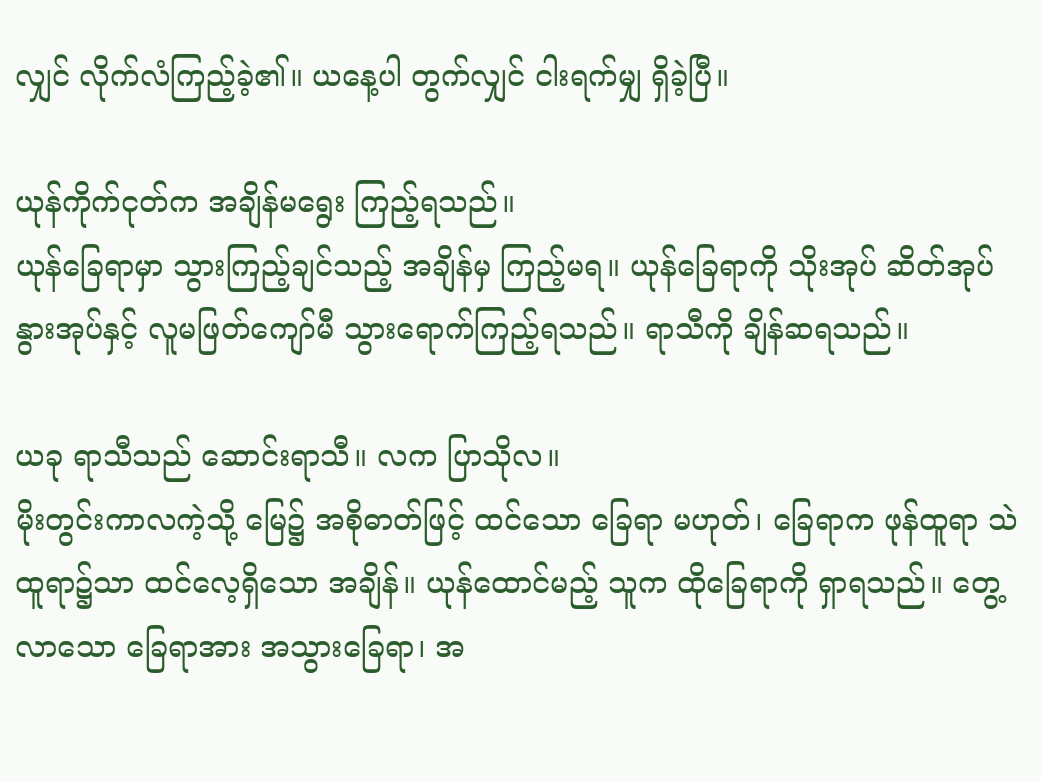လျှင် လိုက်လံကြည့်ခဲ့၏။ ယနေ့ပါ တွက်လျှင် ငါးရက်မျှ ရှိခဲ့ပြီ။

ယုန်ကိုက်ငုတ်က အချိန်မရွေး ကြည့်ရသည်။
ယုန်ခြေရာမှာ သွားကြည့်ချင်သည့် အချိန်မှ ကြည့်မရ။ ယုန်ခြေရာကို သိုးအုပ် ဆိတ်အုပ် နွားအုပ်နှင့် လူမဖြတ်ကျော်မီ သွားရောက်ကြည့်ရသည်။ ရာသီကို ချိန်ဆရသည်။

ယခု ရာသီသည် ဆောင်းရာသီ။ လက ပြာသိုလ။
မိုးတွင်းကာလကဲ့သို့ မြေ၌ အစိုဓာတ်ဖြင့် ထင်သော ခြေရာ မဟုတ်၊ ခြေရာက ဖုန်ထူရာ သဲထူရာ၌သာ ထင်လေ့ရှိသော အချိန်။ ယုန်ထောင်မည့် သူက ထိုခြေရာကို ရှာရသည်။ တွေ့လာသော ခြေရာအား အသွားခြေရာ၊ အ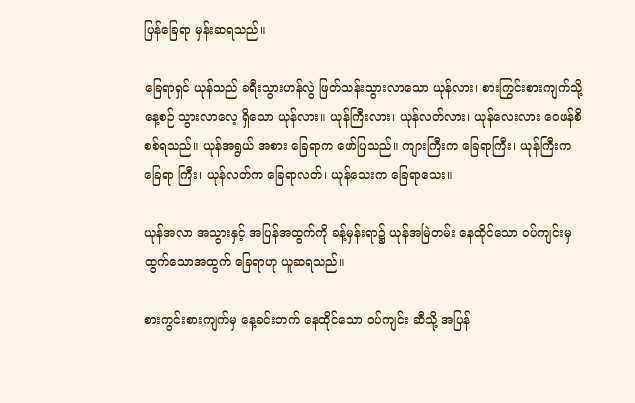ပြန်ခြေရာ မှန်းဆရသည်။

ခြေရာရှင် ယုန်သည် ခရီးသွားဟန်လွဲ ဖြတ်သန်းသွားလာသော ယုန်လား၊ စားကြွင်းစားကျက်သို့ နေ့စဉ် သွားလာလေ့ ရှိသော ယုန်လား။ ယုန်ကြီးလား၊ ယုန်လတ်လား၊ ယုန်လေးလား ဝေဖန်စိစစ်ရသည်။ ယုန်အရွယ် အစား ခြေရာက ဖော်ပြသည်။ ကျားကြီးက ခြေရာကြီး၊ ယုန်ကြီးက ခြေရာ ကြီး၊ ယုန်လတ်က ခြေရာလတ်၊ ယုန်သေးက ခြေရာသေး။

ယုန်အလာ အသွားနှင့် အပြန်အထွက်ကို ခန့်မှန်းရာ၌ ယုန်အမြဲတမ်း နေထိုင်သော ဝပ်ကျင်းမှ ထွက်သောအထွက် ခြေရာဟု ယူဆရသည်။

စားကွင်းစားကျက်မှ နေ့ခင်းဘက် နေထိုင်သော ဝပ်ကျင်း ဆီသို့ အပြန်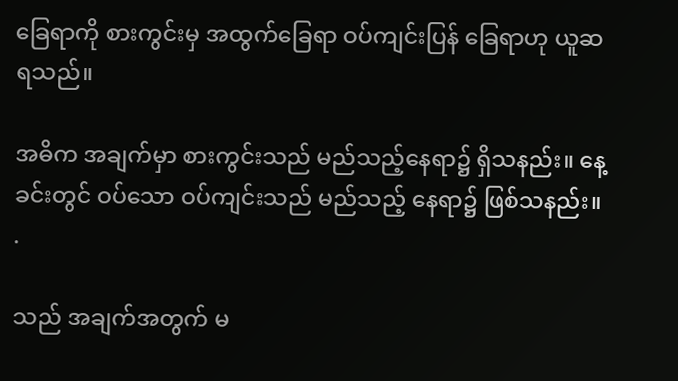ခြေရာကို စားကွင်းမှ အထွက်ခြေရာ ဝပ်ကျင်းပြန် ခြေရာဟု ယူဆ
ရသည်။

အဓိက အချက်မှာ စားကွင်းသည် မည်သည့်နေရာ၌ ရှိသနည်း။ နေ့ခင်းတွင် ဝပ်သော ဝပ်ကျင်းသည် မည်သည့် နေရာ၌ ဖြစ်သနည်း။ .

သည် အချက်အတွက် မ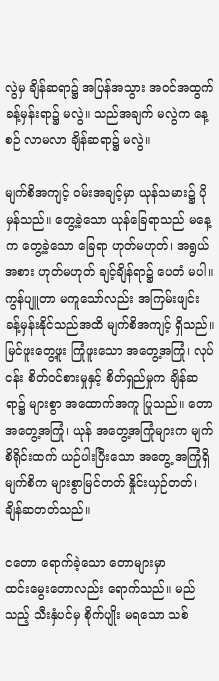လွဲမှ ချိန်ဆရာ၌ အပြန်အသွား အဝင်အထွက် ခန့်မှန်းရာ၌ မလွဲ။ သည်အချက် မလွဲက နေ့စဉ် လာမလာ ချိန်ဆရာ၌ မလွဲ။

မျက်စိအကျင့် ဝမ်းအချင့်မှာ ယုန်သမား၌ ပိုမှန်သည်။ တွေ့ခဲ့သော ယုန်ခြေရာသည် မနေ့က တွေ့ခဲ့သော ခြေရာ ဟုတ်မဟုတ်၊ အရွယ်အစား ဟုတ်မဟုတ် ချင့်ချိန်ရာ၌ ပေတံ မပါ။ ကွန်ပျူတာ မကူသော်လည်း အကြမ်းဖျင်း ခန့်မှန်းနိုင်သည်အထိ မျက်စိအကျင့် ရှိသည်။ မြင်ဖူးတွေ့ဖူး ကြုံဖူးသော အတွေ့အကြုံ၊ လုပ်ငန်း စိတ်ဝင်စားမှုနှင့် စိတ်ရှည်မှုက ချိန်ဆရာ၌ များစွာ အထောက်အကူ ပြုသည်။ တော အတွေ့အကြုံ၊ ယုန် အတွေ့အကြုံများက မျက်စိရိုင်းထက် ယဉ်ပါးပြီးသော အတွေ့ အကြုံရှိ မျက်စိက များစွာမြင်တတ် နှိုင်းယှဉ်တတ်၊ ချိန်ဆတတ်သည်။

ငတော ရောက်ခဲ့သော တောများမှာ
ထင်းမွေးတောလည်း ရောက်သည်။ မည်သည့် သီးနှံပင်မှ စိုက်ပျိုး မရသော သစ်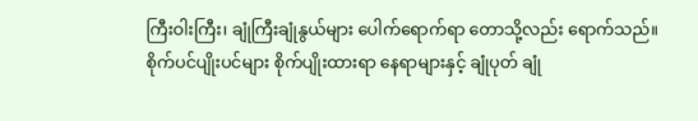ကြီးဝါးကြီး၊ ချုံကြီးချုံနွယ်များ ပေါက်ရောက်ရာ တောသို့လည်း ရောက်သည်။ စိုက်ပင်ပျိုးပင်များ စိုက်ပျိုးထားရာ နေရာများနှင့် ချုံပုတ် ချုံ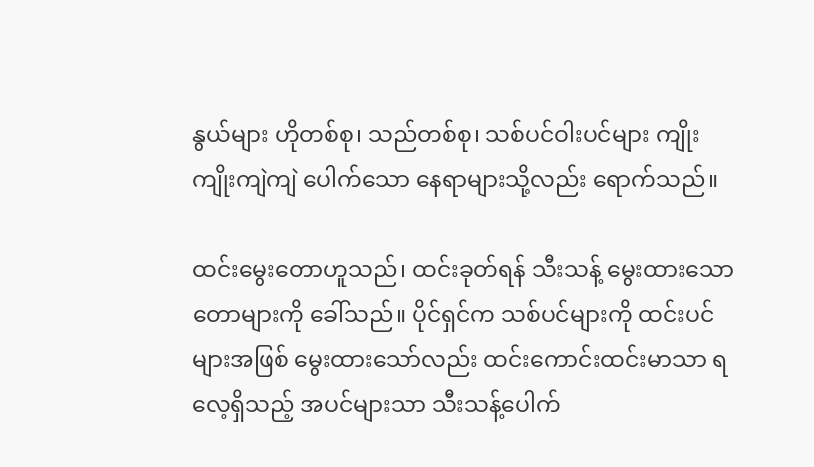နွယ်များ ဟိုတစ်စု၊ သည်တစ်စု၊ သစ်ပင်ဝါးပင်များ ကျိုးကျိုးကျဲကျဲ ပေါက်သော နေရာများသို့လည်း ရောက်သည်။

ထင်းမွေးတောဟူသည်၊ ထင်းခုတ်ရန် သီးသန့် မွေးထားသော တောများကို ခေါ်သည်။ ပိုင်ရှင်က သစ်ပင်များကို ထင်းပင်များအဖြစ် မွေးထားသော်လည်း ထင်းကောင်းထင်းမာသာ ရလေ့ရှိသည့် အပင်များသာ သီးသန့်ပေါက်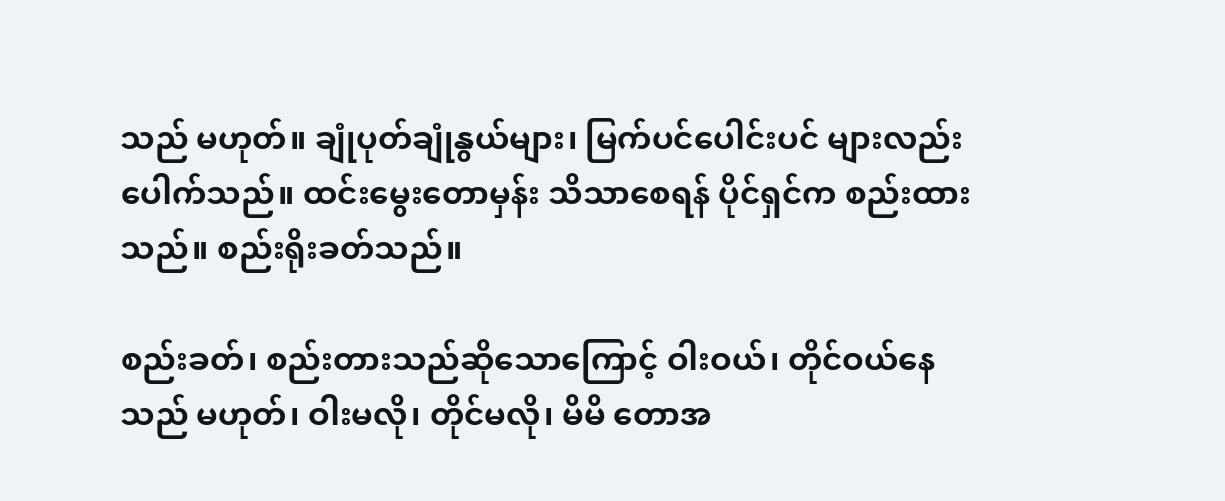သည် မဟုတ်။ ချုံပုတ်ချုံနွယ်များ၊ မြက်ပင်ပေါင်းပင် များလည်း ပေါက်သည်။ ထင်းမွေးတောမှန်း သိသာစေရန် ပိုင်ရှင်က စည်းထားသည်။ စည်းရိုးခတ်သည်။

စည်းခတ်၊ စည်းတားသည်ဆိုသောကြောင့် ဝါးဝယ်၊ တိုင်ဝယ်နေသည် မဟုတ်၊ ဝါးမလို၊ တိုင်မလို၊ မိမိ တောအ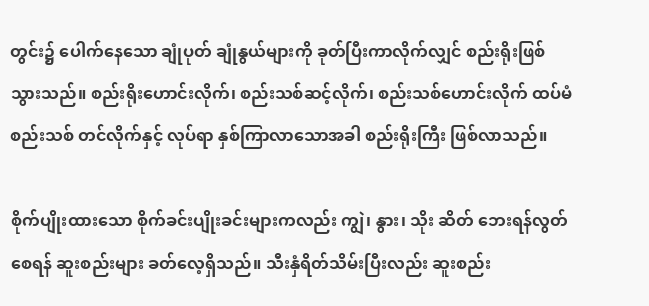တွင်း၌ ပေါက်နေသော ချုံပုတ် ချုံနွယ်များကို ခုတ်ပြီးကာလိုက်လျှင် စည်းရိုးဖြစ်သွားသည်။ စည်းရိုးဟောင်းလိုက်၊ စည်းသစ်ဆင့်လိုက်၊ စည်းသစ်ဟောင်းလိုက် ထပ်မံ စည်းသစ် တင်လိုက်နှင့် လုပ်ရာ နှစ်ကြာလာသောအခါ စည်းရိုးကြီး ဖြစ်လာသည်။

စိုက်ပျိုးထားသော စိုက်ခင်းပျိုးခင်းများကလည်း ကျွဲ၊ နွား၊ သိုး ဆိတ် ဘေးရန်လွတ်စေရန် ဆူးစည်းများ ခတ်လေ့ရှိသည်။ သီးနှံရိတ်သိမ်းပြီးလည်း ဆူးစည်း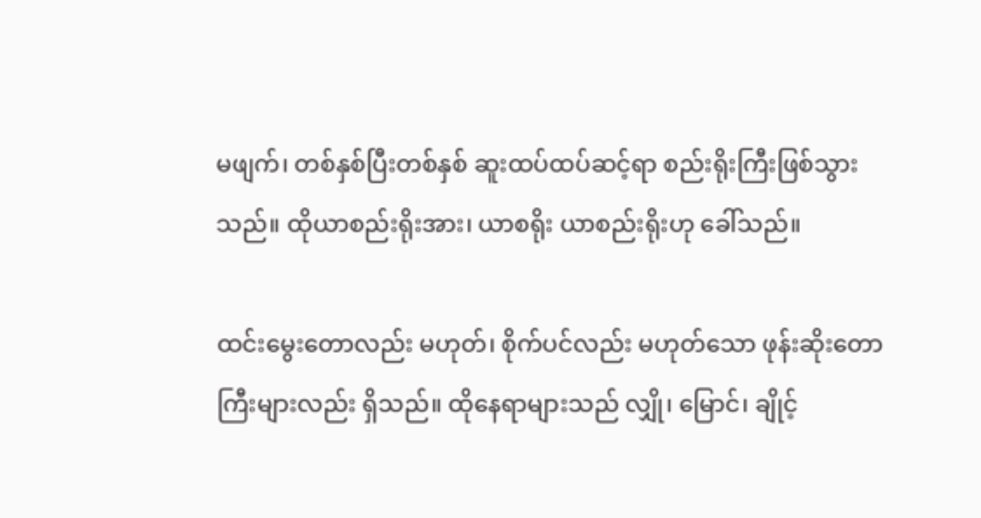မဖျက်၊ တစ်နှစ်ပြီးတစ်နှစ် ဆူးထပ်ထပ်ဆင့်ရာ စည်းရိုးကြီးဖြစ်သွား သည်။ ထိုယာစည်းရိုးအား၊ ယာစရိုး ယာစည်းရိုးဟု ခေါ်သည်။

ထင်းမွေးတောလည်း မဟုတ်၊ စိုက်ပင်လည်း မဟုတ်သော ဖုန်းဆိုးတော ကြီးများလည်း ရှိသည်။ ထိုနေရာများသည် လျှို၊ မြောင်၊ ချိုင့်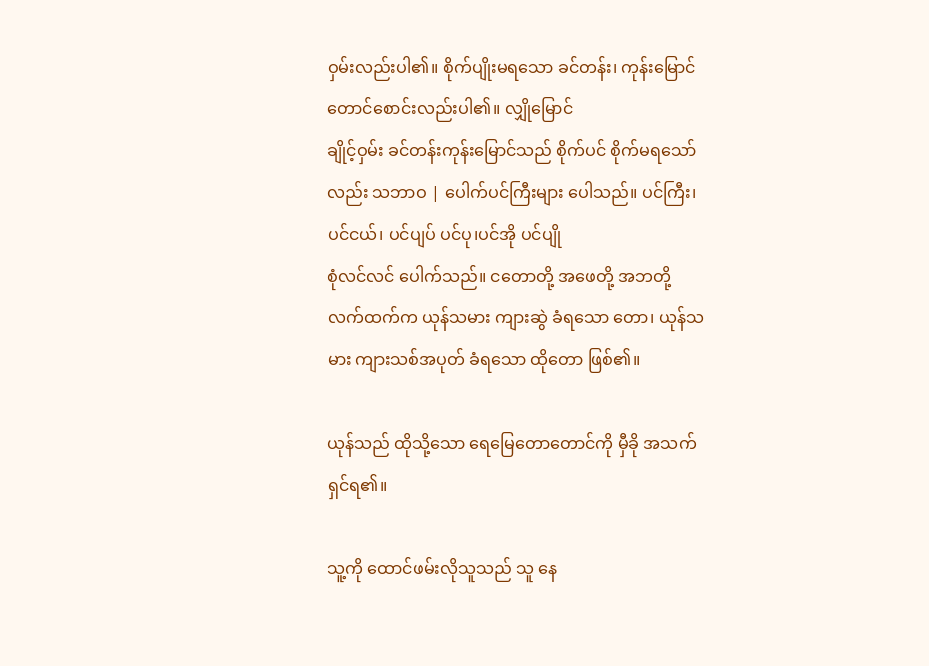ဝှမ်းလည်းပါ၏။ စိုက်ပျိုးမရသော ခင်တန်း၊ ကုန်းမြောင်တောင်စောင်းလည်းပါ၏။ လျှိုမြောင်
ချိုင့်ဝှမ်း ခင်တန်းကုန်းမြောင်သည် စိုက်ပင် စိုက်မရသော်လည်း သဘာဝ | ပေါက်ပင်ကြီးများ ပေါသည်။ ပင်ကြီး၊ ပင်ငယ်၊ ပင်ပျပ် ပင်ပု၊ပင်အို ပင်ပျို
စုံလင်လင် ပေါက်သည်။ ငတောတို့ အဖေတို့ အဘတို့ လက်ထက်က ယုန်သမား ကျားဆွဲ ခံရသော တော၊ ယုန်သမား ကျားသစ်အပုတ် ခံရသော ထိုတော ဖြစ်၏။

ယုန်သည် ထိုသို့သော ရေမြေတောတောင်ကို မှီခို အသက်ရှင်ရ၏။

သူ့ကို ထောင်ဖမ်းလိုသူသည် သူ နေ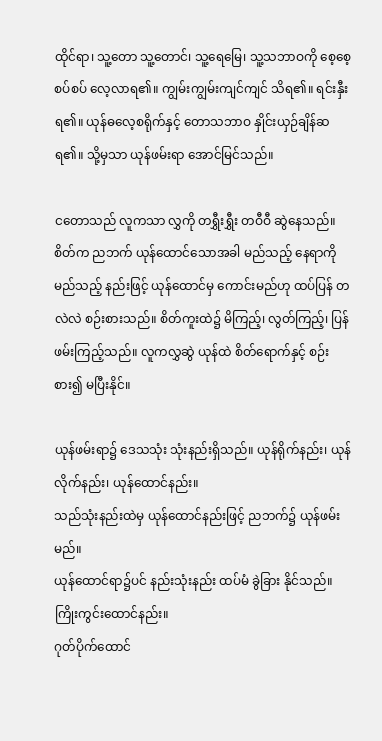ထိုင်ရာ၊ သူ့တော သူ့တောင်၊ သူ့ရေမြေ၊ သူ့သဘာဝကို စေ့စေ့စပ်စပ် လေ့လာရ၏။ ကျွမ်းကျွမ်းကျင်ကျင် သိရ၏။ ရင်းနှီးရ၏။ ယုန်ဓလေ့စရိုက်နှင့် တောသဘာဝ နှိုင်းယှဉ်ချိန်ဆရ၏။ သို့မှသာ ယုန်ဖမ်းရာ အောင်မြင်သည်။

ငတောသည် လူကသာ လွှကို တရွှီးရွှီး တဝီဝီ ဆွဲနေသည်။
စိတ်က ညဘက် ယုန်ထောင်သောအခါ မည်သည့် နေရာကို မည်သည့် နည်းဖြင့် ယုန်ထောင်မှ ကောင်းမည်ဟု ထပ်ပြန် တလဲလဲ စဉ်းစားသည်။ စိတ်ကူးထဲ၌ မိကြည့်၊ လွတ်ကြည့်၊ ပြန်ဖမ်းကြည့်သည်။ လူကလွှဆွဲ ယုန်ထဲ စိတ်ရောက်နှင့် စဉ်းစား၍ မပြီးနိုင်။

ယုန်ဖမ်းရာ၌ ဒေသသုံး သုံးနည်းရှိသည်။ ယုန်ရိုက်နည်း၊ ယုန်လိုက်နည်း၊ ယုန်ထောင်နည်း။
သည်သုံးနည်းထဲမှ ယုန်ထောင်နည်းဖြင့် ညဘက်၌ ယုန်ဖမ်းမည်။
ယုန်ထောင်ရာ၌ပင် နည်းသုံးနည်း ထပ်မံ ခွဲခြား နိုင်သည်။
ကြိုးကွင်းထောင်နည်း။
ဂုတ်ပိုက်ထောင်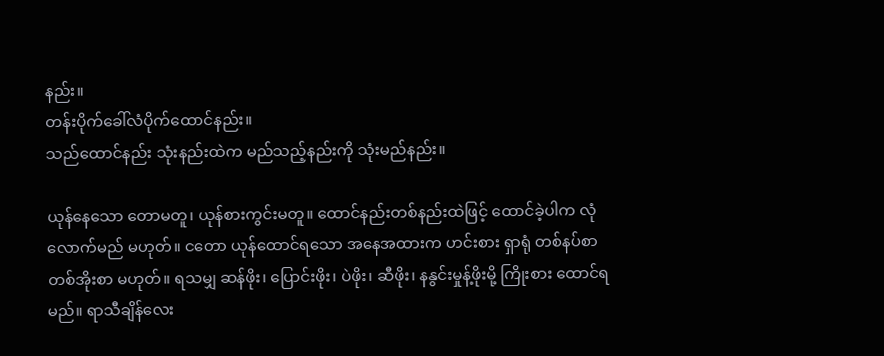နည်း။
တန်းပိုက်ခေါ်လံပိုက်ထောင်နည်း။
သည်ထောင်နည်း သုံးနည်းထဲက မည်သည့်နည်းကို သုံးမည်နည်း။

ယုန်နေသော တောမတူ၊ ယုန်စားကွင်းမတူ။ ထောင်နည်းတစ်နည်းထဲဖြင့် ထောင်ခဲ့ပါက လုံလောက်မည် မဟုတ်။ ငတော ယုန်ထောင်ရသော အနေအထားက ဟင်းစား ရှာရုံ တစ်နပ်စာ တစ်အိုးစာ မဟုတ်။ ရသမျှ ဆန်ဖိုး၊ ပြောင်းဖိုး၊ ပဲဖိုး၊ ဆီဖိုး၊ နနွင်းမှုန့်ဖိုးမို့ ကြိုးစား ထောင်ရမည်။ ရာသီချိန်လေး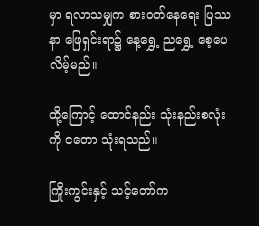မှာ ရလာသမျှက စားဝတ်နေရေး ပြဿနာ ဖြေရှင်းရာ၌ နေ့ရွှေ့ ညရွှေ့ စေ့ပေလိမ့်မည်။

ထို့ကြောင့် ထောင်နည်း သုံးနည်းစလုံးကို ငတော သုံးရသည်။

ကြိုးကွင်းနှင့် သင့်တော်က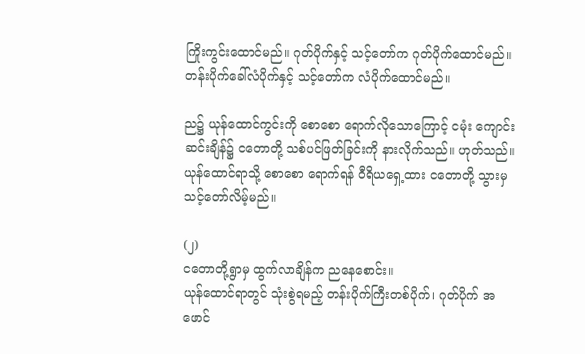ကြိုးကွင်းထောင်မည်။ ဂုတ်ပိုက်နှင့် သင့်တော်က ဂုတ်ပိုက်ထောင်မည်။ တန်းပိုက်ခေါ်လံပိုက်နှင့် သင့်တော်က လံပိုက်ထောင်မည်။

ည၌ ယုန်ထောင်ကွင်းကို စောစော ရောက်လိုသောကြောင့် ငမုံး ကျောင်းဆင်းချိန်၌ ငတောတို့ သစ်ပင်ဖြတ်ခြင်းကို နားလိုက်သည်။ ဟုတ်သည်။ ယုန်ထောင်ရာသို့ စောစော ရောက်ရန် ဝီရိယရှေ့ထား ငတောတို့ သွားမှ သင့်တော်လိမ့်မည်။

(၂)
ငတောတို့ရွာမှ ထွက်လာချိန်က ညနေစောင်း။
ယုန်ထောင်ရာတွင် သုံးစွဲရမည့် တန်းပိုက်ကြီးတစ်ပိုက်၊ ဂုတ်ပိုက် အဖောင်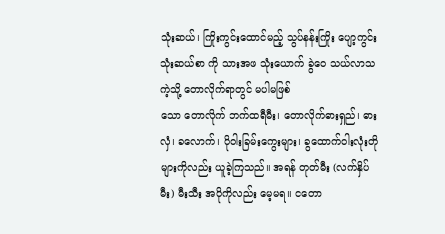သုံးဆယ်၊ ကြိုးကွင်းထောင်မည့် သွပ်နန်းကြိုး ပျော့ကွင်း သုံးဆယ်စာ ကို သားအဖ သုံးယောက် ခွဲဝေ သယ်လာသကဲ့သို့ တောလိုက်ရာတွင် မပါမဖြစ်
သော တောလိုက် ဘက်ထရီမီး၊ တောလိုက်ဓားရှည်၊ ဓားလှံ၊ ခလောက်၊ ပိုဝါးခြမ်းကွေးများ၊ ခွထောက်ဝါးလုံးတို များကိုလည်း ယူခဲ့ကြသည်။ အရန် တုတ်မီး (လက်နှိပ်မီး) မီးသီး အပိုကိုလည်း မေ့မရ။ ငတော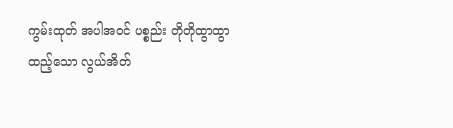ကွမ်းထုတ် အပါအဝင် ပစ္စည်း တိုတိုထွာထွာ ထည့်သော လွယ်အိတ်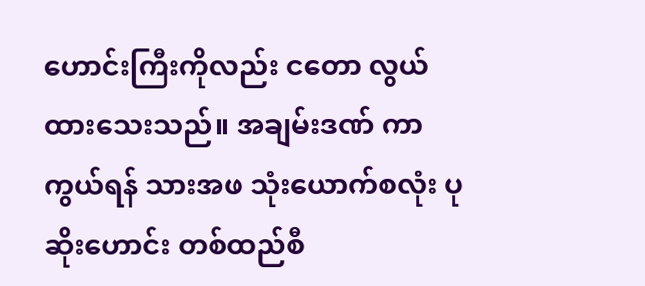ဟောင်းကြီးကိုလည်း ငတော လွယ်ထားသေးသည်။ အချမ်းဒဏ် ကာကွယ်ရန် သားအဖ သုံးယောက်စလုံး ပုဆိုးဟောင်း တစ်ထည်စီ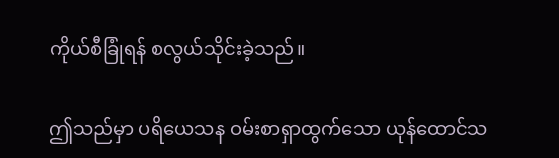ကိုယ်စီခြုံရန် စလွယ်သိုင်းခဲ့သည်။

ဤသည်မှာ ပရိယေသန ဝမ်းစာရှာထွက်သော ယုန်ထောင်သ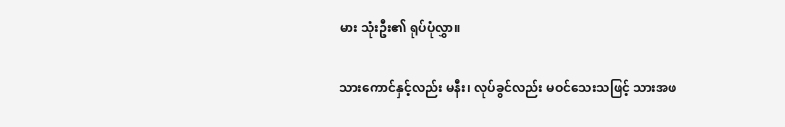မား သုံးဦး၏ ရုပ်ပုံလွှာ။

သားကောင်နှင့်လည်း မနီး၊ လုပ်ခွင်လည်း မဝင်သေးသဖြင့် သားအဖ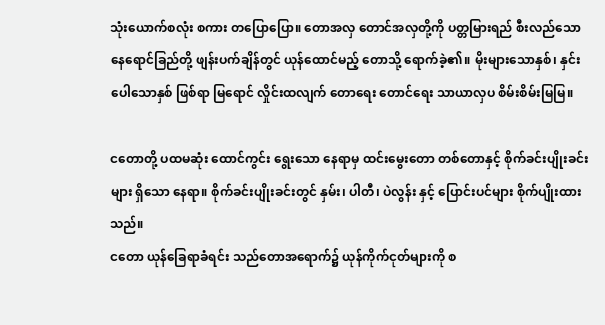သုံးယောက်စလုံး စကား တပြောပြော။ တောအလှ တောင်အလှတို့ကို ပတ္တမြားရည် စီးလည်သော နေရောင်ခြည်တို့ ဖျန်းပက်ချိန်တွင် ယုန်ထောင်မည့် တောသို့ ရောက်ခဲ့၏။ မိုးများသောနှစ်၊ နှင်းပေါသောနှစ် ဖြစ်ရာ မြရောင် လှိုင်းထလျက် တောရေး တောင်ရေး သာယာလှပ စိမ်းစိမ်းမြမြ။

ငတောတို့ ပထမဆုံး ထောင်ကွင်း ရွေးသော နေရာမှ ထင်းမွေးတော တစ်တောနှင့် စိုက်ခင်းပျိုးခင်းများ ရှိသော နေရာ။ စိုက်ခင်းပျိုးခင်းတွင် နှမ်း၊ ပါတီ၊ ပဲလွန်း နှင့် ပြောင်းပင်များ စိုက်ပျိုးထားသည်။
ငတော ယုန်ခြေရာခံရင်း သည်တောအရောက်၌ ယုန်ကိုက်ငုတ်များကို စ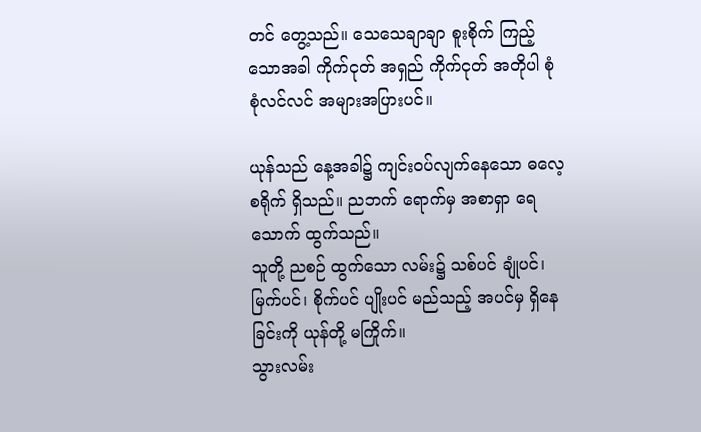တင် တွေ့သည်။ သေသေချာချာ စူးစိုက် ကြည့်သောအခါ ကိုက်ငုတ် အရှည် ကိုက်ငုတ် အတိုပါ စုံစုံလင်လင် အများအပြားပင်။

ယုန်သည် နေ့အခါ၌ ကျင်းဝပ်လျက်နေသော ဓလေ့စရိုက် ရှိသည်။ ညဘက် ရောက်မှ အစာရှာ ရေသောက် ထွက်သည်။
သူတို့ ညစဉ် ထွက်သော လမ်း၌ သစ်ပင် ချုံပင်၊ မြက်ပင်၊ စိုက်ပင် ပျိုးပင် မည်သည့် အပင်မှ ရှိနေခြင်းကို ယုန်တို့ မကြိုက်။
သွားလမ်း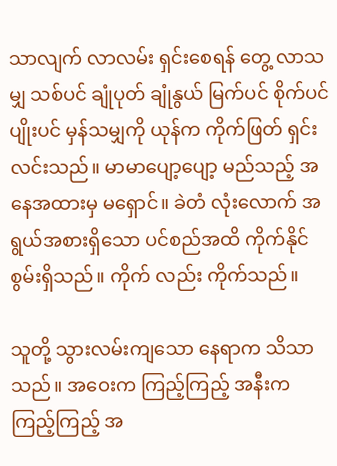သာလျက် လာလမ်း ရှင်းစေရန် တွေ့ လာသမျှ သစ်ပင် ချုံပုတ် ချုံနွယ် မြက်ပင် စိုက်ပင် ပျိုးပင် မှန်သမျှကို ယုန်က ကိုက်ဖြတ် ရှင်းလင်းသည်။ မာမာပျော့ပျော့ မည်သည့် အနေအထားမှ မရှောင်။ ခဲတံ လုံးလောက် အရွယ်အစားရှိသော ပင်စည်အထိ ကိုက်နိုင်စွမ်းရှိသည်။ ကိုက် လည်း ကိုက်သည်။

သူတို့ သွားလမ်းကျသော နေရာက သိသာသည်။ အဝေးက ကြည့်ကြည့် အနီးက ကြည့်ကြည့် အ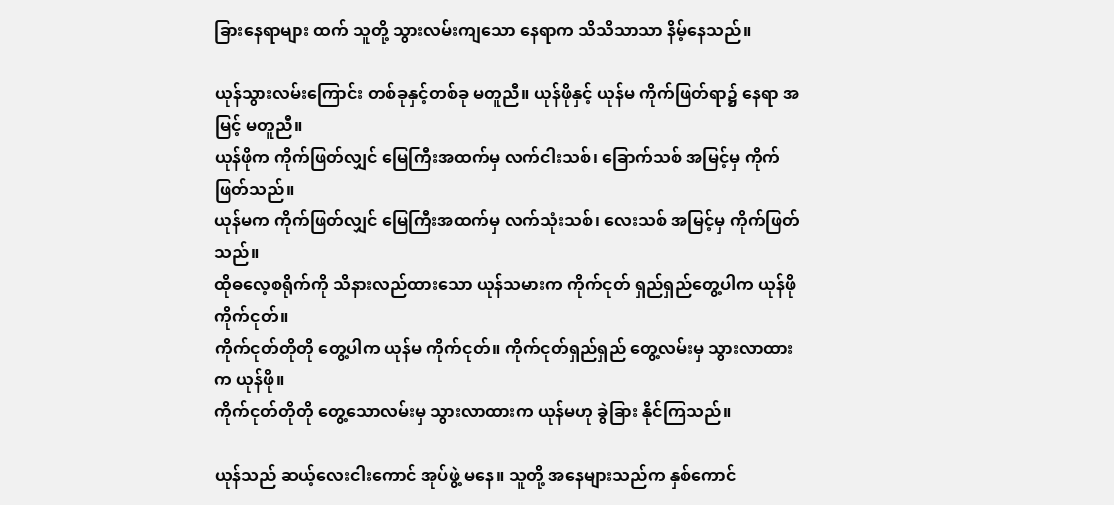ခြားနေရာများ ထက် သူတို့ သွားလမ်းကျသော နေရာက သိသိသာသာ နိမ့်နေသည်။

ယုန်သွားလမ်းကြောင်း တစ်ခုနှင့်တစ်ခု မတူညီ။ ယုန်ဖိုနှင့် ယုန်မ ကိုက်ဖြတ်ရာ၌ နေရာ အမြင့် မတူညီ။
ယုန်ဖိုက ကိုက်ဖြတ်လျှင် မြေကြီးအထက်မှ လက်ငါးသစ်၊ ခြောက်သစ် အမြင့်မှ ကိုက်ဖြတ်သည်။
ယုန်မက ကိုက်ဖြတ်လျှင် မြေကြီးအထက်မှ လက်သုံးသစ်၊ လေးသစ် အမြင့်မှ ကိုက်ဖြတ်သည်။
ထိုဓလေ့စရိုက်ကို သိနားလည်ထားသော ယုန်သမားက ကိုက်ငုတ် ရှည်ရှည်တွေ့ပါက ယုန်ဖိုကိုက်ငုတ်။
ကိုက်ငုတ်တိုတို တွေ့ပါက ယုန်မ ကိုက်ငုတ်။ ကိုက်ငုတ်ရှည်ရှည် တွေ့လမ်းမှ သွားလာထားက ယုန်ဖို။
ကိုက်ငုတ်တိုတို တွေ့သောလမ်းမှ သွားလာထားက ယုန်မဟု ခွဲခြား နိုင်ကြသည်။

ယုန်သည် ဆယ့်လေးငါးကောင် အုပ်ဖွဲ့ မနေ။ သူတို့ အနေများသည်က နှစ်ကောင်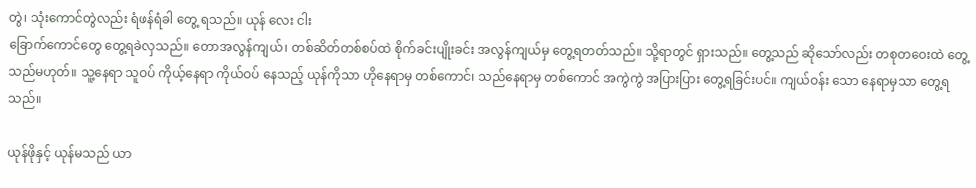တွဲ၊ သုံးကောင်တွဲလည်း ရံဖန်ရံခါ တွေ့ ရသည်။ ယုန် လေး ငါး
ခြောက်ကောင်တွေ တွေ့ရခဲလှသည်။ တောအလွန်ကျယ်၊ တစ်ဆိတ်တစ်စပ်ထဲ စိုက်ခင်းပျိုးခင်း အလွန်ကျယ်မှ တွေ့ရတတ်သည်။ သို့ရာတွင် ရှားသည်။ တွေ့သည် ဆိုသော်လည်း တစုတဝေးထဲ တွေ့သည်မဟုတ်။ သူ့နေရာ သူဝပ် ကိုယ့်နေရာ ကိုယ်ဝပ် နေသည့် ယုန်ကိုသာ ဟိုနေရာမှ တစ်ကောင်၊ သည်နေရာမှ တစ်ကောင် အကွဲကွဲ အပြားပြား တွေ့ရခြင်းပင်။ ကျယ်ဝန်း သော နေရာမှသာ တွေ့ရသည်။

ယုန်ဖိုနှင့် ယုန်မသည် ယာ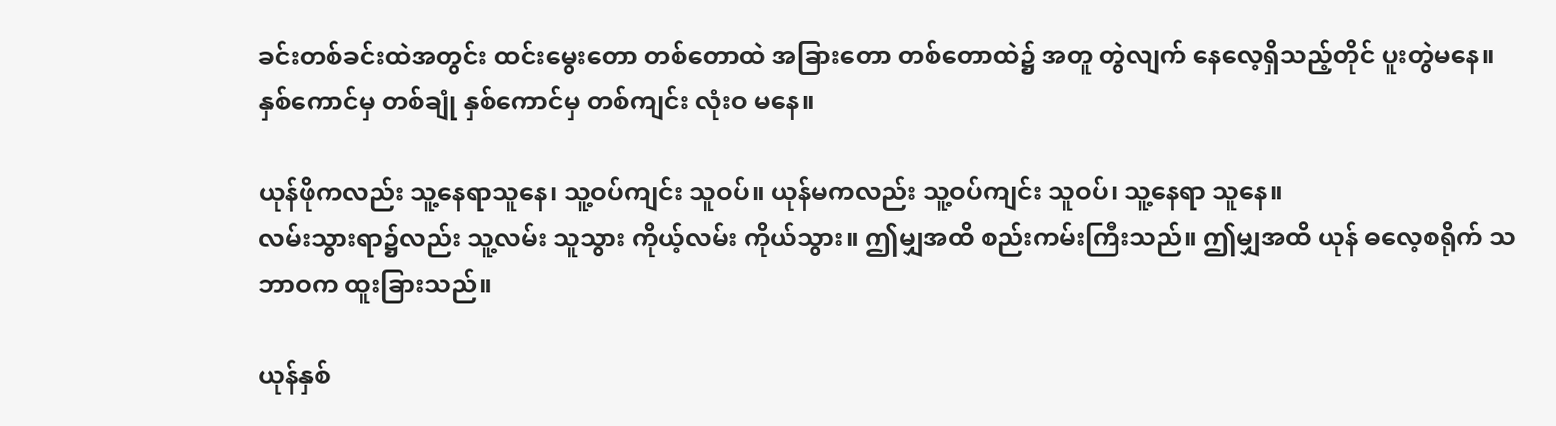ခင်းတစ်ခင်းထဲအတွင်း ထင်းမွေးတော တစ်တောထဲ အခြားတော တစ်တောထဲ၌ အတူ တွဲလျက် နေလေ့ရှိသည့်တိုင် ပူးတွဲမနေ။ နှစ်ကောင်မှ တစ်ချုံ နှစ်ကောင်မှ တစ်ကျင်း လုံးဝ မနေ။

ယုန်ဖိုကလည်း သူ့နေရာသူနေ၊ သူ့ဝပ်ကျင်း သူဝပ်။ ယုန်မကလည်း သူ့ဝပ်ကျင်း သူဝပ်၊ သူ့နေရာ သူနေ။
လမ်းသွားရာ၌လည်း သူ့လမ်း သူသွား ကိုယ့်လမ်း ကိုယ်သွား။ ဤမျှအထိ စည်းကမ်းကြီးသည်။ ဤမျှအထိ ယုန် ဓလေ့စရိုက် သဘာဝက ထူးခြားသည်။

ယုန်နှစ်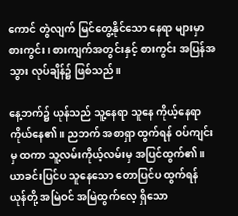ကောင် တွဲလျက် မြင်တွေ့နိုင်သော နေရာ များမှာ စားကွင်း၊ စားကျက်အတွင်းနှင့် စားကွင်း အပြန်အသွား လုပ်ချိန်၌ ဖြစ်သည်။

နေ့ဘက်၌ ယုန်သည် သူ့နေရာ သူနေ ကိုယ့်နေရာ ကိုယ်နေ၏။ ညဘက် အစာရှာ ထွက်ရန် ဝပ်ကျင်းမှ ထကာ သူ့လမ်းကိုယ့်လမ်းမှ အပြင်ထွက်၏။
ယာခင်းပြင်ပ သူနေသော တောပြင်ပ ထွက်ရန် ယုန်တို့ အမြဲဝင် အမြဲထွက်လေ့ ရှိသော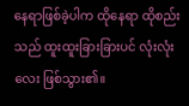နေရာဖြစ်ခဲ့ပါက ထိုနေရာ ထိုစည်းသည် ထူးထူးခြားခြားပင် လုံးလုံးလေး ဖြစ်သွား၏။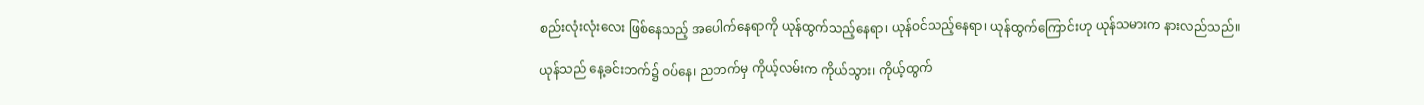စည်းလုံးလုံးလေး ဖြစ်နေသည့် အပေါက်နေရာကို ယုန်ထွက်သည့်နေရာ၊ ယုန်ဝင်သည့်နေရာ၊ ယုန်ထွက်ကြောင်းဟု ယုန်သမားက နားလည်သည်။

ယုန်သည် နေ့ခင်းဘက်၌ ဝပ်နေ၊ ညဘက်မှ ကိုယ့်လမ်းက ကိုယ်သွား၊ ကိုယ့်ထွက်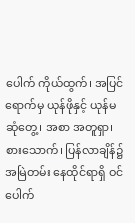ပေါက် ကိုယ်ထွက်၊ အပြင် ရောက်မှ ယုန်ဖိုနှင့် ယုန်မဆုံတွေ့၊ အစာ အတူရှာ၊ စားသောက်၊ ပြန်လာချိန်၌ အမြဲတမ်း နေထိုင်ရာရှိ ဝင်ပေါက်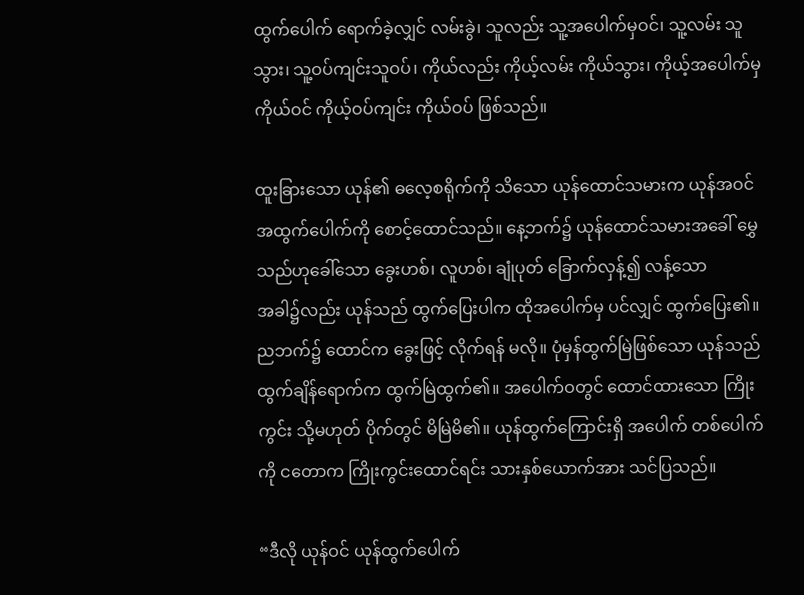ထွက်ပေါက် ရောက်ခဲ့လျှင် လမ်းခွဲ၊ သူလည်း သူ့အပေါက်မှဝင်၊ သူ့လမ်း သူသွား၊ သူ့ဝပ်ကျင်းသူဝပ်၊ ကိုယ်လည်း ကိုယ့်လမ်း ကိုယ်သွား၊ ကိုယ့်အပေါက်မှ ကိုယ်ဝင် ကိုယ့်ဝပ်ကျင်း ကိုယ်ဝပ် ဖြစ်သည်။

ထူးခြားသော ယုန်၏ ဓလေ့စရိုက်ကို သိသော ယုန်ထောင်သမားက ယုန်အဝင် အထွက်ပေါက်ကို စောင့်ထောင်သည်။ နေ့ဘက်၌ ယုန်ထောင်သမားအခေါ် မွှေသည်ဟုခေါ်သော ခွေးဟစ်၊ လူဟစ်၊ ချုံပုတ် ခြောက်လှန့်၍ လန့်သော
အခါ၌လည်း ယုန်သည် ထွက်ပြေးပါက ထိုအပေါက်မှ ပင်လျှင် ထွက်ပြေး၏။ ညဘက်၌ ထောင်က ခွေးဖြင့် လိုက်ရန် မလို။ ပုံမှန်ထွက်မြဲဖြစ်သော ယုန်သည် ထွက်ချိန်ရောက်က ထွက်မြဲထွက်၏။ အပေါက်ဝတွင် ထောင်ထားသော ကြိုးကွင်း သို့မဟုတ် ပိုက်တွင် မိမြဲမိ၏။ ယုန်ထွက်ကြောင်းရှိ အပေါက် တစ်ပေါက်ကို ငတောက ကြိုးကွင်းထောင်ရင်း သားနှစ်ယောက်အား သင်ပြသည်။

“ဒီလို ယုန်ဝင် ယုန်ထွက်ပေါက်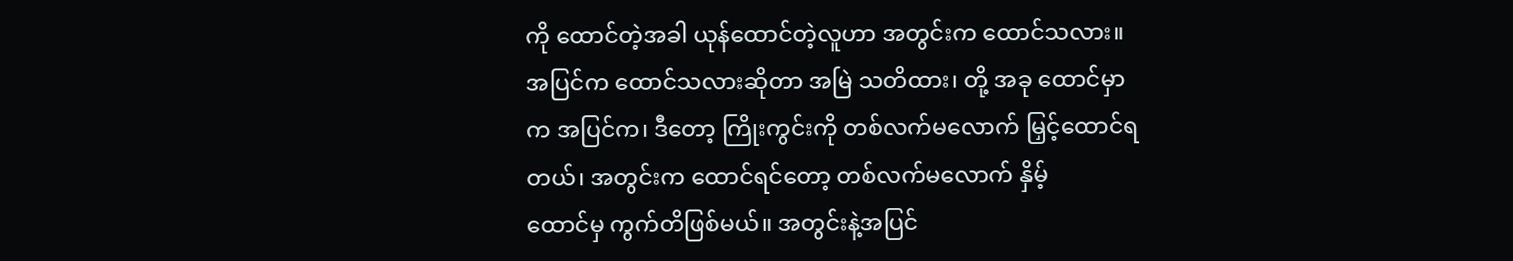ကို ထောင်တဲ့အခါ ယုန်ထောင်တဲ့လူဟာ အတွင်းက ထောင်သလား။ အပြင်က ထောင်သလားဆိုတာ အမြဲ သတိထား၊ တို့ အခု ထောင်မှာက အပြင်က၊ ဒီတော့ ကြိုးကွင်းကို တစ်လက်မလောက် မြှင့်ထောင်ရတယ်၊ အတွင်းက ထောင်ရင်တော့ တစ်လက်မလောက် နှိမ့်
ထောင်မှ ကွက်တိဖြစ်မယ်။ အတွင်းနဲ့အပြင်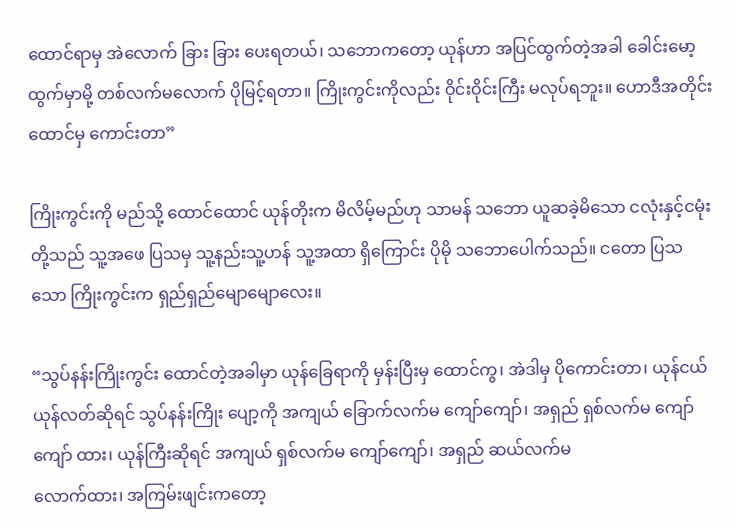ထောင်ရာမှ အဲလောက် ခြား ခြား ပေးရတယ်၊ သဘောကတော့ ယုန်ဟာ အပြင်ထွက်တဲ့အခါ ခေါင်းမော့ ထွက်မှာမို့ တစ်လက်မလောက် ပိုမြင့်ရတာ။ ကြိုးကွင်းကိုလည်း ဝိုင်းဝိုင်းကြီး မလုပ်ရဘူး။ ဟောဒီအတိုင်း ထောင်မှ ကောင်းတာ”

ကြိုးကွင်းကို မည်သို့ ထောင်ထောင် ယုန်တိုးက မိလိမ့်မည်ဟု သာမန် သဘော ယူဆခဲ့မိသော ငလုံးနှင့်ငမုံးတို့သည် သူ့အဖေ ပြသမှ သူ့နည်းသူ့ဟန် သူ့အထာ ရှိကြောင်း ပိုမို သဘောပေါက်သည်။ ငတော ပြသသော ကြိုးကွင်းက ရှည်ရှည်မျောမျောလေး။

“သွပ်နန်းကြိုးကွင်း ထောင်တဲ့အခါမှာ ယုန်ခြေရာကို မှန်းပြီးမှ ထောင်ကွ၊ အဲဒါမှ ပိုကောင်းတာ၊ ယုန်ငယ် ယုန်လတ်ဆိုရင် သွပ်နန်းကြိုး ပျော့ကို အကျယ် ခြောက်လက်မ ကျော်ကျော်၊ အရှည် ရှစ်လက်မ ကျော်ကျော် ထား၊ ယုန်ကြီးဆိုရင် အကျယ် ရှစ်လက်မ ကျော်ကျော်၊ အရှည် ဆယ်လက်မ
လောက်ထား၊ အကြမ်းဖျင်းကတော့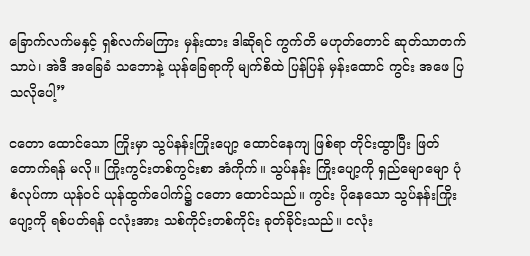ခြောက်လက်မနှင့် ရှစ်လက်မကြား မှန်းထား ဒါဆိုရင် ကွက်တိ မဟုတ်တောင် ဆုတ်သာတက်သာပဲ၊ အဲဒီ အခြေခံ သဘောနဲ့ ယုန်ခြေရာကို မျက်စိထဲ ပြန်ပြန် မှန်းထောင် ကွင်း အဖေ ပြသလိုပေါ့”

ငတော ထောင်သော ကြိုးမှာ သွပ်နန်းကြိုးပျော့ ထောင်နေကျ ဖြစ်ရာ တိုင်းထွာပြီး ဖြတ်တောက်ရန် မလို။ ကြိုးကွင်းတစ်ကွင်းစာ အံကိုက်။ သွပ်နန်း ကြိုးပျော့ကို ရှည်မျောမျော ပုံစံလုပ်ကာ ယုန်ဝင် ယုန်ထွက်ပေါက်၌ ငတော ထောင်သည်။ ကွင်း ပိုနေသော သွပ်နန်းကြိုးပျော့ကို ရစ်ပတ်ရန် ငလုံးအား သစ်ကိုင်းတစ်ကိုင်း ခုတ်ခိုင်းသည်။ ငလုံး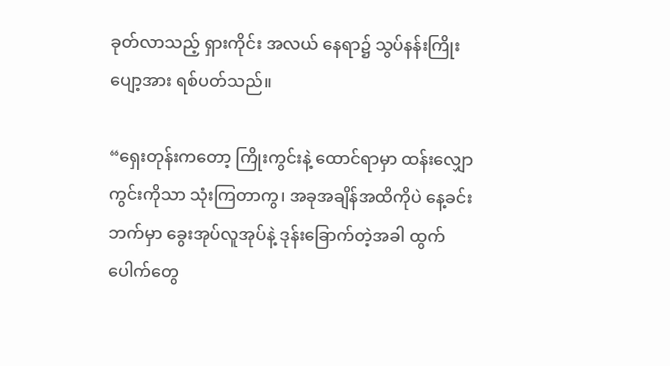ခုတ်လာသည့် ရှားကိုင်း အလယ် နေရာ၌ သွပ်နန်းကြိုးပျော့အား ရစ်ပတ်သည်။

“ရှေးတုန်းကတော့ ကြိုးကွင်းနဲ့ ထောင်ရာမှာ ထန်းလျှောကွင်းကိုသာ သုံးကြတာကွ၊ အခုအချိန်အထိကိုပဲ နေ့ခင်းဘက်မှာ ခွေးအုပ်လူအုပ်နဲ့ ဒုန်းခြောက်တဲ့အခါ ထွက်ပေါက်တွေ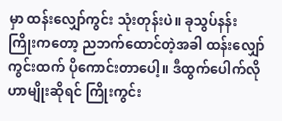မှာ ထန်းလျှော်ကွင်း သုံးတုန်းပဲ။ ခုသွပ်နန်း ကြိုးကတော့ ညဘက်ထောင်တဲ့အခါ ထန်းလျှော်ကွင်းထက် ပိုကောင်းတာပေါ့။ ဒီထွက်ပေါက်လို ဟာမျိုးဆိုရင် ကြိုးကွင်း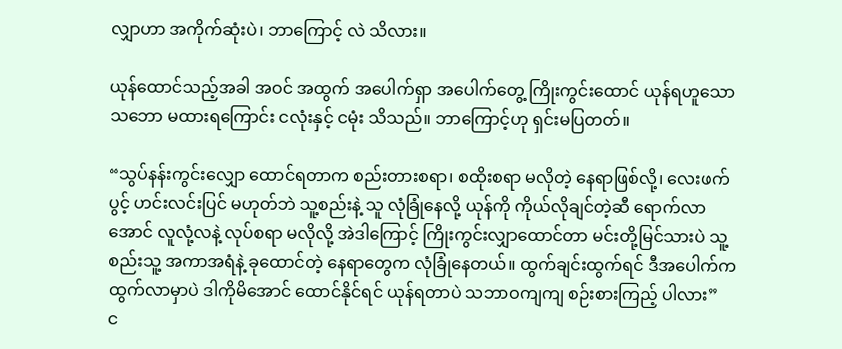လျှာဟာ အကိုက်ဆုံးပဲ၊ ဘာကြောင့် လဲ သိလား။

ယုန်ထောင်သည့်အခါ အဝင် အထွက် အပေါက်ရှာ အပေါက်တွေ့ ကြိုးကွင်းထောင် ယုန်ရဟူသော သဘော မထားရကြောင်း ငလုံးနှင့် ငမုံး သိသည်။ ဘာကြောင့်ဟု ရှင်းမပြတတ်။

“သွပ်နန်းကွင်းလျှော ထောင်ရတာက စည်းတားစရာ၊ စထိုးစရာ မလိုတဲ့ နေရာဖြစ်လို့၊ လေးဖက်ပွင့် ဟင်းလင်းပြင် မဟုတ်ဘဲ သူ့စည်းနဲ့ သူ လုံခြုံနေလို့ ယုန်ကို ကိုယ်လိုချင်တဲ့ဆီ ရောက်လာအောင် လူလုံ့လနဲ့ လုပ်စရာ မလိုလို့ အဲဒါကြောင့် ကြိုးကွင်းလျှာထောင်တာ မင်းတို့မြင်သားပဲ သူ့စည်းသူ့ အကာအရံနဲ့ ခုထောင်တဲ့ နေရာတွေက လုံခြုံနေတယ်။ ထွက်ချင်းထွက်ရင် ဒီအပေါက်က ထွက်လာမှာပဲ ဒါကိုမိအောင် ထောင်နိုင်ရင် ယုန်ရတာပဲ သဘာဝကျကျ စဉ်းစားကြည့် ပါလား”
င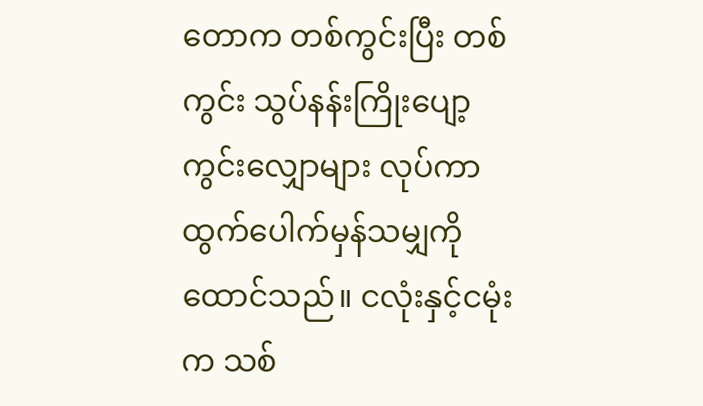တောက တစ်ကွင်းပြီး တစ်ကွင်း သွပ်နန်းကြိုးပျော့ ကွင်းလျှောများ လုပ်ကာ ထွက်ပေါက်မှန်သမျှကို ထောင်သည်။ ငလုံးနှင့်ငမုံးက သစ်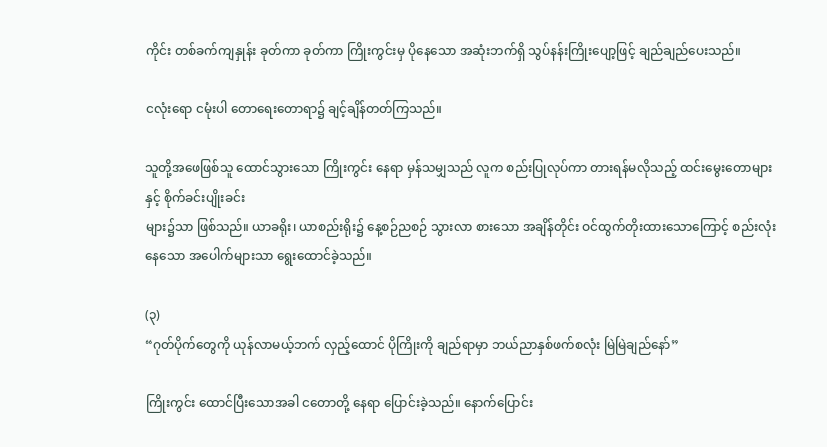ကိုင်း တစ်ခက်ကျနှုန်း ခုတ်ကာ ခုတ်ကာ ကြိုးကွင်းမှ ပိုနေသော အဆုံးဘက်ရှိ သွပ်နန်းကြိုးပျော့ဖြင့် ချည်ချည်ပေးသည်။

ငလုံးရော ငမုံးပါ တောရေးတောရာ၌ ချင့်ချိန်တတ်ကြသည်။

သူတို့အဖေဖြစ်သူ ထောင်သွားသော ကြိုးကွင်း နေရာ မှန်သမျှသည် လူက စည်းပြုလုပ်ကာ တားရန်မလိုသည့် ထင်းမွေးတောများနှင့် စိုက်ခင်းပျိုးခင်း
များ၌သာ ဖြစ်သည်။ ယာခရိုး၊ ယာစည်းရိုး၌ နေ့စဉ်ညစဉ် သွားလာ စားသော အချိန်တိုင်း ဝင်ထွက်တိုးထားသောကြောင့် စည်းလုံးနေသော အပေါက်များသာ ရွေးထောင်ခဲ့သည်။

(၃)
“ဂုတ်ပိုက်တွေကို ယုန်လာမယ့်ဘက် လှည့်ထောင် ပိုကြိုးကို ချည်ရာမှာ ဘယ်ညာနှစ်ဖက်စလုံး မြဲမြဲချည်နော်”

ကြိုးကွင်း ထောင်ပြီးသောအခါ ငတောတို့ နေရာ ပြောင်းခဲ့သည်။ နောက်ပြောင်း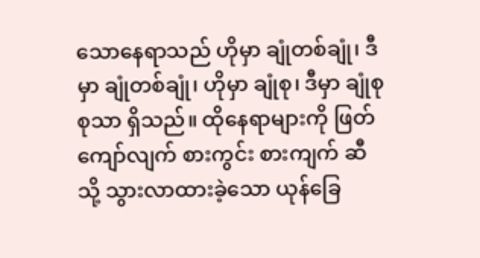သောနေရာသည် ဟိုမှာ ချုံတစ်ချုံ၊ ဒီမှာ ချုံတစ်ချုံ၊ ဟိုမှာ ချုံစု၊ ဒီမှာ ချုံစုစုသာ ရှိသည်။ ထိုနေရာများကို ဖြတ်ကျော်လျက် စားကွင်း စားကျက် ဆီသို့ သွားလာထားခဲ့သော ယုန်ခြေ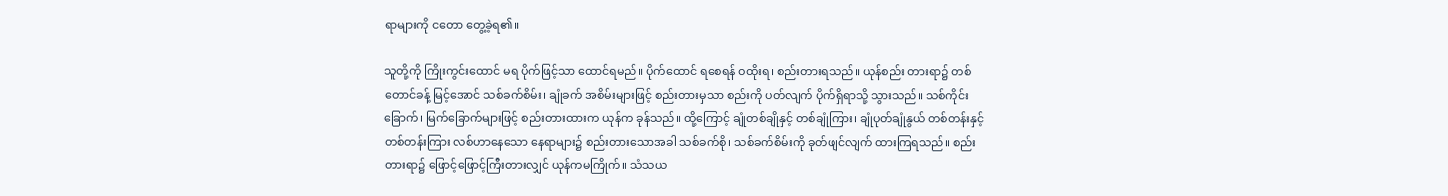ရာများကို ငတော တွေ့ခဲ့ရ၏။

သူတို့ကို ကြိုးကွင်းထောင် မရ ပိုက်ဖြင့်သာ ထောင်ရမည်။ ပိုက်ထောင် ရစေရန် ဝထိုးရ၊ စည်းတားရသည်။ ယုန်စည်း တားရာ၌ တစ်တောင်ခန့် မြင့်အောင် သစ်ခက်စိမ်း၊ ချုံခက် အစိမ်းများဖြင့် စည်းတားမှသာ စည်းကို ပတ်လျက် ပိုက်ရှိရာသို့ သွားသည်။ သစ်ကိုင်းခြောက်၊ မြက်ခြောက်များဖြင့် စည်းတားထားက ယုန်က ခုန်သည်။ ထို့ကြောင့် ချုံတစ်ချိုနှင့် တစ်ချုံကြား၊ ချုံပုတ်ချုံနွယ် တစ်တန်းနှင့် တစ်တန်းကြား လစ်ဟာနေသော နေရာများ၌ စည်းတားသောအခါ သစ်ခက်စို၊ သစ်ခက်စိမ်းကို ခုတ်ဖျင်လျက် ထားကြရသည်။ စည်းတားရာ၌ ဖြောင့်ဖြောင့်ကြီးတားလျှင် ယုန်ကမကြိုက်။ သံသယ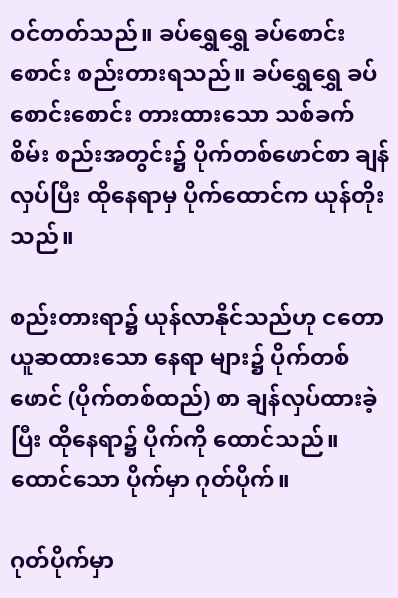ဝင်တတ်သည်။ ခပ်ရွှေရွှေ ခပ်စောင်းစောင်း စည်းတားရသည်။ ခပ်ရွှေရွှေ ခပ်စောင်းစောင်း တားထားသော သစ်ခက်စိမ်း စည်းအတွင်း၌ ပိုက်တစ်ဖောင်စာ ချန်လှပ်ပြီး ထိုနေရာမှ ပိုက်ထောင်က ယုန်တိုးသည်။

စည်းတားရာ၌ ယုန်လာနိုင်သည်ဟု ငတော ယူဆထားသော နေရာ များ၌ ပိုက်တစ်ဖောင် (ပိုက်တစ်ထည်) စာ ချန်လှပ်ထားခဲ့ပြီး ထိုနေရာ၌ ပိုက်ကို ထောင်သည်။ ထောင်သော ပိုက်မှာ ဂုတ်ပိုက်။

ဂုတ်ပိုက်မှာ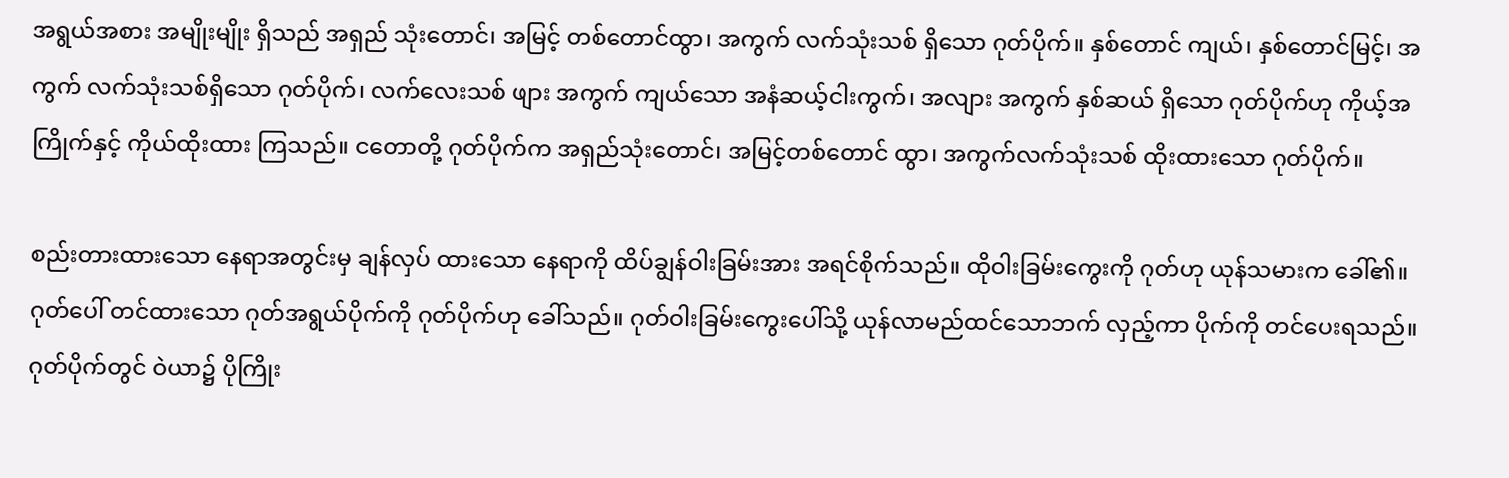အရွယ်အစား အမျိုးမျိုး ရှိသည် အရှည် သုံးတောင်၊ အမြင့် တစ်တောင်ထွာ၊ အကွက် လက်သုံးသစ် ရှိသော ဂုတ်ပိုက်။ နှစ်တောင် ကျယ်၊ နှစ်တောင်မြင့်၊ အကွက် လက်သုံးသစ်ရှိသော ဂုတ်ပိုက်၊ လက်လေးသစ် ဖျား အကွက် ကျယ်သော အနံဆယ့်ငါးကွက်၊ အလျား အကွက် နှစ်ဆယ် ရှိသော ဂုတ်ပိုက်ဟု ကိုယ့်အကြိုက်နှင့် ကိုယ်ထိုးထား ကြသည်။ ငတောတို့ ဂုတ်ပိုက်က အရှည်သုံးတောင်၊ အမြင့်တစ်တောင် ထွာ၊ အကွက်လက်သုံးသစ် ထိုးထားသော ဂုတ်ပိုက်။

စည်းတားထားသော နေရာအတွင်းမှ ချန်လှပ် ထားသော နေရာကို ထိပ်ချွန်ဝါးခြမ်းအား အရင်စိုက်သည်။ ထိုဝါးခြမ်းကွေးကို ဂုတ်ဟု ယုန်သမားက ခေါ်၏။ ဂုတ်ပေါ် တင်ထားသော ဂုတ်အရွယ်ပိုက်ကို ဂုတ်ပိုက်ဟု ခေါ်သည်။ ဂုတ်ဝါးခြမ်းကွေးပေါ်သို့ ယုန်လာမည်ထင်သောဘက် လှည့်ကာ ပိုက်ကို တင်ပေးရသည်။ ဂုတ်ပိုက်တွင် ဝဲယာ၌ ပိုကြိုး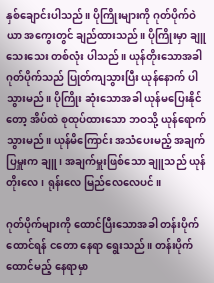နှစ်ချောင်းပါသည်။ ပိုကြိုးများကို ဂုတ်ပိုက်ဝဲယာ အကွေးတွင် ချည်ထားသည်။ ပိုကြိုးမှာ ချူသေးသေး တစ်လုံး ပါသည်။ ယုန်တိုးသောအခါ ဂုတ်ပိုက်သည် ပြုတ်ကျသွားပြီး ယုန်နောက် ပါသွားမည်။ ပိုကြိုး ဆုံးသောအခါ ယုန်မပြေးနိုင်တော့ အိပ်ထဲ စုထုပ်ထားသော ဘဝသို့ ယုန်ရောက်သွားမည်။ ယုန်မိကြောင်း အသံပေးမည့် အချက်ပြမှူးက ချူ၊ အချက်မှူးဖြစ်သော ချူသည် ယုန်တိုးလေ၊ ရုန်းလေ မြည်လေလေပင်။

ဂုတ်ပိုက်များကို ထောင်ပြီးသောအခါ တန်းပိုက်ထောင်ရန် ငတော နေရာ ရွေးသည်။ တန်းပိုက်ထောင်မည့် နေရာမှာ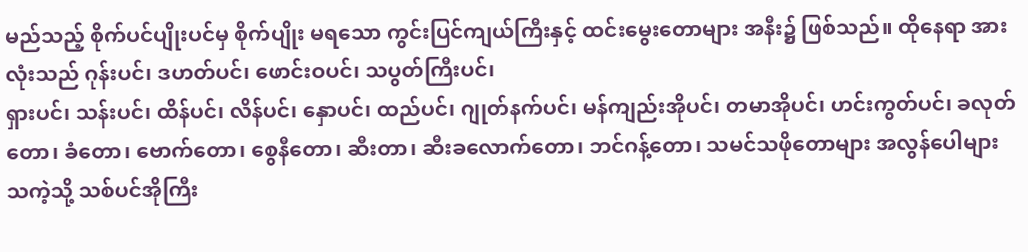မည်သည့် စိုက်ပင်ပျိုးပင်မှ စိုက်ပျိုး မရသော ကွင်းပြင်ကျယ်ကြီးနှင့် ထင်းမွေးတောများ အနီး၌ ဖြစ်သည်။ ထိုနေရာ အားလုံးသည် ဂုန်းပင်၊ ဒဟတ်ပင်၊ ဖောင်းဝပင်၊ သပွတ်ကြီးပင်၊
ရှားပင်၊ သန်းပင်၊ ထိန်ပင်၊ လိန်ပင်၊ နှောပင်၊ ထည်ပင်၊ ဂျုတ်နက်ပင်၊ မန်ကျည်းအိုပင်၊ တမာအိုပင်၊ ဟင်းကွတ်ပင်၊ ခလုတ်တော၊ ခံတော၊ ဗောက်တော၊ စွေနီတော၊ ဆီးတာ၊ ဆီးခလောက်တော၊ ဘင်ဂန့်တော၊ သမင်သဖိုတောများ အလွန်ပေါများသကဲ့သို့ သစ်ပင်အိုကြီး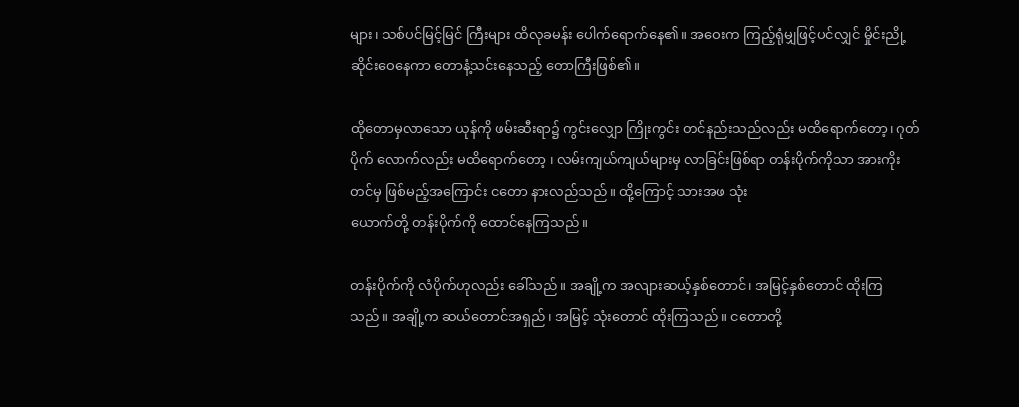များ၊ သစ်ပင်မြင့်မြင် ကြီးများ ထိလုခမန်း ပေါက်ရောက်နေ၏။ အဝေးက ကြည့်ရုံမျှဖြင့်ပင်လျှင် မှိုင်းညို့ဆိုင်းဝေနေကာ တောနံ့သင်းနေသည့် တောကြီးဖြစ်၏။

ထိုတောမှလာသော ယုန်ကို ဖမ်းဆီးရာ၌ ကွင်းလျှော ကြိုးကွင်း တင်နည်းသည်လည်း မထိရောက်တော့၊ ဂုတ်ပိုက် လောက်လည်း မထိရောက်တော့ ၊ လမ်းကျယ်ကျယ်များမှ လာခြင်းဖြစ်ရာ တန်းပိုက်ကိုသာ အားကိုး တင်မှ ဖြစ်မည့်အကြောင်း ငတော နားလည်သည်။ ထို့ကြောင့် သားအဖ သုံး
ယောက်တို့ တန်းပိုက်ကို ထောင်နေကြသည်။

တန်းပိုက်ကို လံပိုက်ဟုလည်း ခေါ်သည်။ အချို့က အလျားဆယ့်နှစ်တောင်၊ အမြင့်နှစ်တောင် ထိုးကြသည်။ အချို့က ဆယ်တောင်အရှည်၊ အမြင့် သုံးတောင် ထိုးကြသည်။ ငတောတို့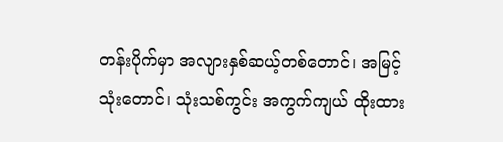တန်းပိုက်မှာ အလျားနှစ်ဆယ့်တစ်တောင်၊ အမြင့် သုံးတောင်၊ သုံးသစ်ကွင်း အကွက်ကျယ် ထိုးထား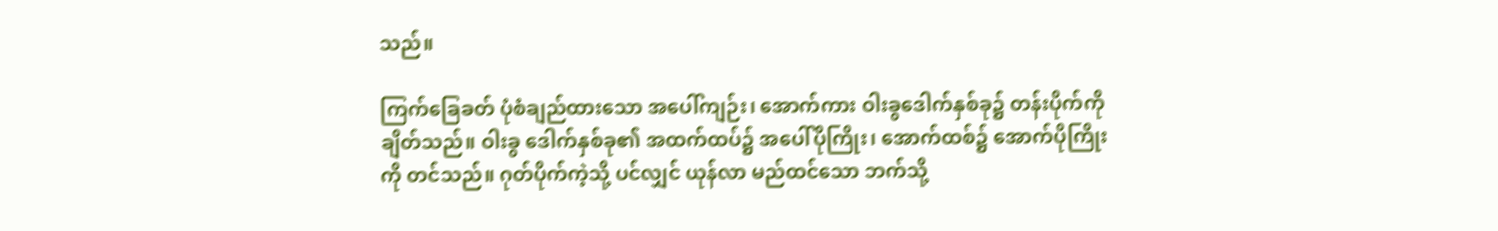သည်။

ကြက်ခြေခတ် ပုံစံချည်ထားသော အပေါ်ကျဉ်း၊ အောက်ကား ဝါးခွဒေါက်နှစ်ခု၌ တန်းပိုက်ကို ချိတ်သည်။ ဝါးခွ ဒေါက်နှစ်ခု၏ အထက်ထပ်၌ အပေါ်ပိုကြိုး၊ အောက်ထစ်၌ အောက်ပိုကြိုးကို တင်သည်။ ဂုတ်ပိုက်ကဲ့သို့ ပင်လျှင် ယုန်လာ မည်ထင်သော ဘက်သို့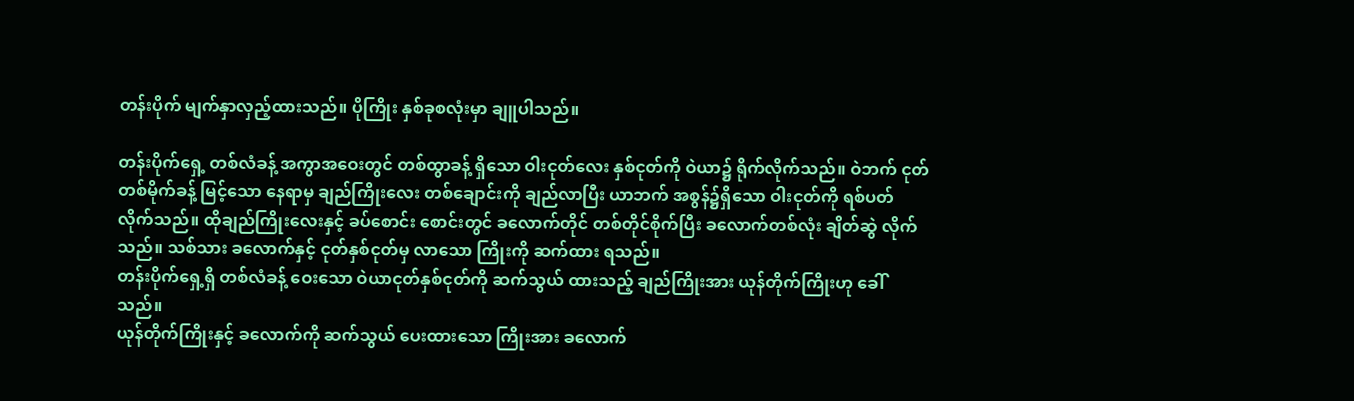တန်းပိုက် မျက်နှာလှည့်ထားသည်။ ပိုကြိုး နှစ်ခုစလုံးမှာ ချူပါသည်။

တန်းပိုက်ရှေ့ တစ်လံခန့် အကွာအဝေးတွင် တစ်ထွာခန့် ရှိသော ဝါးငုတ်လေး နှစ်ငုတ်ကို ဝဲယာ၌ ရိုက်လိုက်သည်။ ဝဲဘက် ငုတ်တစ်မိုက်ခန့် မြင့်သော နေရာမှ ချည်ကြိုးလေး တစ်ချောင်းကို ချည်လာပြီး ယာဘက် အစွန်၌ရှိသော ဝါးငုတ်ကို ရစ်ပတ်လိုက်သည်။ ထိုချည်ကြိုးလေးနှင့် ခပ်စောင်း စောင်းတွင် ခလောက်တိုင် တစ်တိုင်စိုက်ပြီး ခလောက်တစ်လုံး ချိတ်ဆွဲ လိုက် သည်။ သစ်သား ခလောက်နှင့် ငုတ်နှစ်ငုတ်မှ လာသော ကြိုးကို ဆက်ထား ရသည်။
တန်းပိုက်ရှေ့ရှိ တစ်လံခန့် ဝေးသော ဝဲယာငုတ်နှစ်ငုတ်ကို ဆက်သွယ် ထားသည့် ချည်ကြိုးအား ယုန်တိုက်ကြိုးဟု ခေါ်သည်။
ယုန်တိုက်ကြိုးနှင့် ခလောက်ကို ဆက်သွယ် ပေးထားသော ကြိုးအား ခလောက်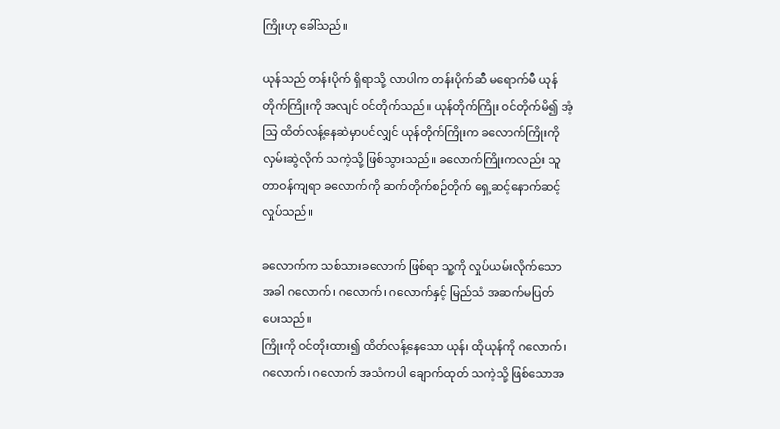ကြိုးဟု ခေါ်သည်။

ယုန်သည် တန်းပိုက် ရှိရာသို့ လာပါက တန်းပိုက်ဆီ မရောက်မီ ယုန်တိုက်ကြိုးကို အလျင် ဝင်တိုက်သည်။ ယုန်တိုက်ကြိုး ဝင်တိုက်မိ၍ အံ့သြ ထိတ်လန့်နေဆဲမှာပင်လျှင် ယုန်တိုက်ကြိုးက ခလောက်ကြိုးကို လှမ်းဆွဲလိုက် သကဲ့သို့ ဖြစ်သွားသည်။ ခလောက်ကြိုးကလည်း သူတာဝန်ကျရာ ခလောက်ကို ဆက်တိုက်စဉ်တိုက် ရှေ့ဆင့်နောက်ဆင့် လှုပ်သည်။

ခလောက်က သစ်သားခလောက် ဖြစ်ရာ သူ့ကို လှုပ်ယမ်းလိုက်သော အခါ ဂလောက်၊ ဂလောက်၊ ဂလောက်နှင့် မြည်သံ အဆက်မပြတ် ပေးသည်။
ကြိုးကို ဝင်တိုးထား၍ ထိတ်လန့်နေသော ယုန်၊ ထိုယုန်ကို ဂလောက်၊ ဂလောက်၊ ဂလောက် အသံကပါ ချောက်ထုတ် သကဲ့သို့ ဖြစ်သောအ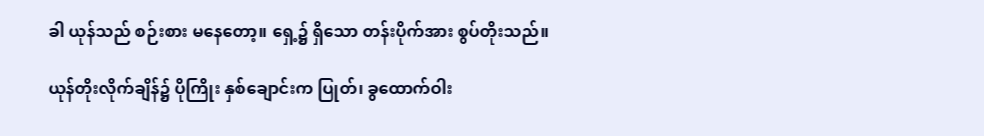ခါ ယုန်သည် စဉ်းစား မနေတော့။ ရှေ့၌ ရှိသော တန်းပိုက်အား စွပ်တိုးသည်။

ယုန်တိုးလိုက်ချိန်၌ ပိုကြိုး နှစ်ချောင်းက ပြုတ်၊ ခွထောက်ဝါး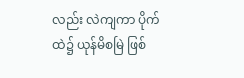လည်း လဲကျကာ ပိုက်ထဲ၌ ယုန်မိစမြဲ ဖြစ်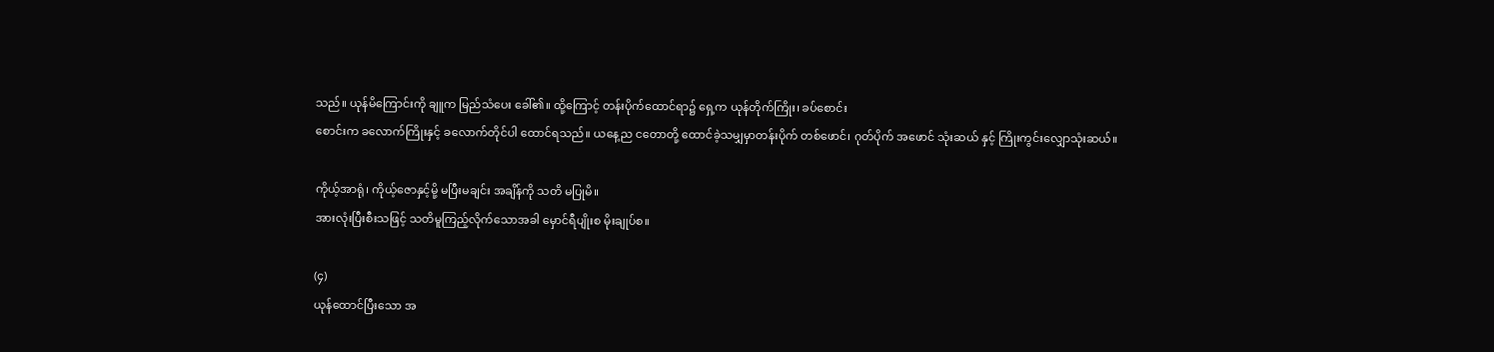သည်။ ယုန်မိကြောင်းကို ချူက မြည်သံပေး ခေါ်၏။ ထို့ကြောင့် တန်းပိုက်ထောင်ရာ၌ ရှေ့က ယုန်တိုက်ကြိုး၊ ခပ်စောင်း
စောင်းက ခလောက်ကြိုးနှင့် ခလောက်တိုင်ပါ ထောင်ရသည်။ ယနေ့ည ငတောတို့ ထောင်ခဲ့သမျှမှာတန်းပိုက် တစ်ဖောင်၊ ဂုတ်ပိုက် အဖောင် သုံးဆယ် နှင့် ကြိုးကွင်းလျှောသုံးဆယ်။

ကိုယ့်အာရုံ၊ ကိုယ့်ဇောနှင့်မို့ မပြီးမချင်း အချိန်ကို သတိ မပြုမိ။
အားလုံးပြီးစီးသဖြင့် သတိမူကြည့်လိုက်သောအခါ မှောင်ရီပျိုးစ မိုးချုပ်စ။

(၄)
ယုန်ထောင်ပြီးသော အ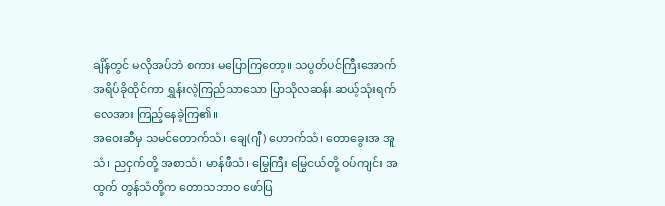ချိန်တွင် မလိုအပ်ဘဲ စကား မပြောကြတော့။ သပွတ်ပင်ကြီးအောက် အရိပ်ခိုထိုင်ကာ ရွှန်းလဲ့ကြည်သာသော ပြာသိုလဆန်း ဆယ့်သုံးရက်လေအား ကြည့်နေခဲ့ကြ၏။
အဝေးဆီမှ သမင်တောက်သံ၊ ချေ(ဂျီ) ဟောက်သံ၊ တောခွေးအ အူသံ၊ ညငှက်တို့ အစာသံ၊ မာန်ဖီသံ၊ မြွေကြီး မြွေငယ်တို့ ဝပ်ကျင်း အထွက် တွန်သံတို့က တောသဘာဝ ဖော်ပြ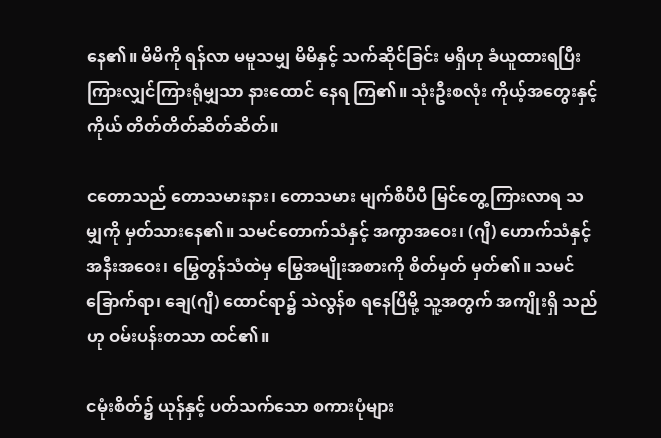နေ၏။ မိမိကို ရန်လာ မမူသမျှ မိမိနှင့် သက်ဆိုင်ခြင်း မရှိဟု ခံယူထားရပြီး ကြားလျှင်ကြားရုံမျှသာ နားထောင် နေရ ကြ၏။ သုံးဦးစလုံး ကိုယ့်အတွေးနှင့်ကိုယ် တိတ်တိတ်ဆိတ်ဆိတ်။

ငတောသည် တောသမားနား၊ တောသမား မျက်စိပီပီ မြင်တွေ့ ကြားလာရ သမျှကို မှတ်သားနေ၏။ သမင်တောက်သံနှင့် အကွာအဝေး၊ (ဂျီ) ဟောက်သံနှင့် အနီးအဝေး၊ မြွေတွန်သံထဲမှ မြွေအမျိုးအစားကို စိတ်မှတ် မှတ်၏။ သမင်ခြောက်ရာ၊ ချေ(ဂျီ) ထောင်ရာ၌ သဲလွန်စ ရနေပြီမို့ သူ့အတွက် အကျိုးရှိ သည်ဟု ဝမ်းပန်းတသာ ထင်၏။

ငမုံးစိတ်၌ ယုန်နှင့် ပတ်သက်သော စကားပုံများ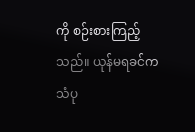ကို စဉ်းစားကြည့်သည်။ ယုန်မရခင်က သံပု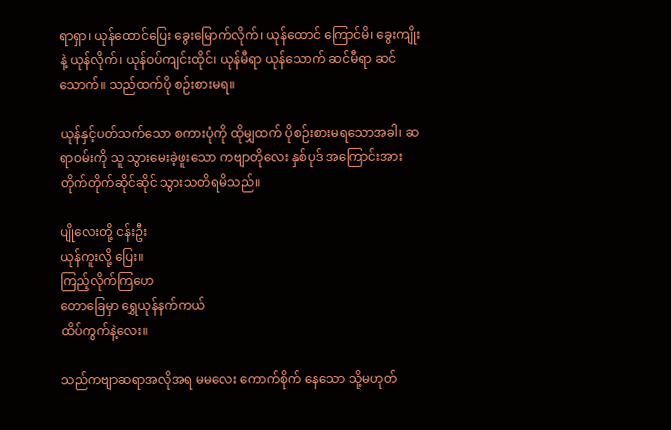ရာရှာ၊ ယုန်ထောင်ပြေး ခွေးမြောက်လိုက်၊ ယုန်ထောင် ကြောင်မိ၊ ခွေးကျိုးနဲ့ ယုန်လိုက်၊ ယုန်ဝပ်ကျင်းထိုင်၊ ယုန်မီရာ ယုန်သောက် ဆင်မီရာ ဆင်သောက်။ သည်ထက်ပို စဉ်းစားမရ။

ယုန်နှင့်ပတ်သက်သော စကားပုံကို ထိုမျှထက် ပိုစဉ်းစားမရသောအခါ၊ ဆရာဝမ်းကို သူ သွားမေးခဲ့ဖူးသော ကဗျာတိုလေး နှစ်ပုဒ် အကြောင်းအား တိုက်တိုက်ဆိုင်ဆိုင် သွားသတိရမိသည်။

ပျိုလေးတို့ ငန်းဦး
ယုန်ကူးလို့ ပြေး။
ကြည့်လိုက်ကြဟေ
တောခြေမှာ ရွှေယုန်နက်ကယ်
ထိပ်ကွက်နဲ့လေး။

သည်ကဗျာဆရာအလိုအရ မမလေး ကောက်စိုက် နေသော သို့မဟုတ်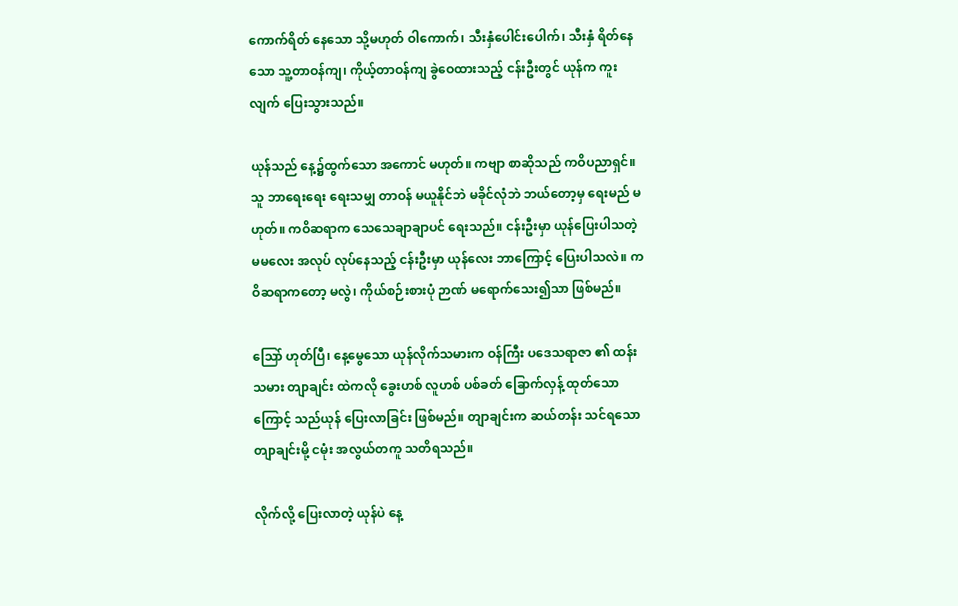ကောက်ရိတ် နေသော သို့မဟုတ် ဝါကောက်၊ သီးနှံပေါင်းပေါက်၊ သီးနှံ ရိတ်နေသော သူ့တာဝန်ကျ၊ ကိုယ့်တာဝန်ကျ ခွဲဝေထားသည့် ငန်းဦးတွင် ယုန်က ကူးလျက် ပြေးသွားသည်။

ယုန်သည် နေ့၌ထွက်သော အကောင် မဟုတ်။ ကဗျာ စာဆိုသည် ကဝိပညာရှင်။
သူ ဘာရေးရေး ရေးသမျှ တာဝန် မယူနိုင်ဘဲ မခိုင်လုံဘဲ ဘယ်တော့မှ ရေးမည် မဟုတ်။ ကဝိဆရာက သေသေချာချာပင် ရေးသည်။ ငန်းဦးမှာ ယုန်ပြေးပါသတဲ့ မမလေး အလုပ် လုပ်နေသည့် ငန်းဦးမှာ ယုန်လေး ဘာကြောင့် ပြေးပါသလဲ။ ကဝိဆရာကတော့ မလွဲ၊ ကိုယ်စဉ်းစားပုံ ဉာဏ် မရောက်သေး၍သာ ဖြစ်မည်။

သြော် ဟုတ်ပြီ၊ နေ့မွေသော ယုန်လိုက်သမားက ဝန်ကြီး ပဒေသရာဇာ ၏ ထန်းသမား တျာချင်း ထဲကလို ခွေးဟစ် လူဟစ် ပစ်ခတ် ခြောက်လှန့် ထုတ်သောကြောင့် သည်ယုန် ပြေးလာခြင်း ဖြစ်မည်။ တျာချင်းက ဆယ်တန်း သင်ရသော တျာချင်းမို့ ငမုံး အလွယ်တကူ သတိရသည်။

လိုက်လို့ ပြေးလာတဲ့ ယုန်ပဲ နေ့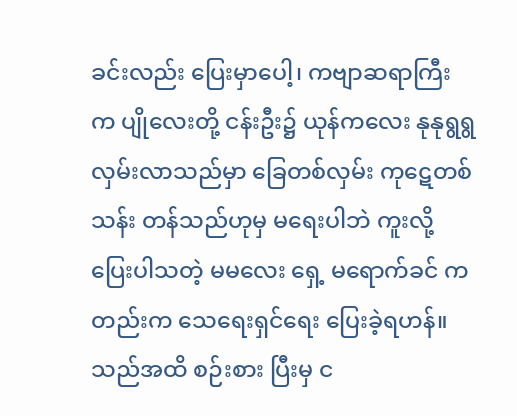ခင်းလည်း ပြေးမှာပေါ့၊ ကဗျာဆရာကြီး က ပျိုလေးတို့ ငန်းဦး၌ ယုန်ကလေး နုနုရွရွ လှမ်းလာသည်မှာ ခြေတစ်လှမ်း ကုဋေတစ်သန်း တန်သည်ဟုမှ မရေးပါဘဲ ကူးလို့ပြေးပါသတဲ့ မမလေး ရှေ့ မရောက်ခင် ကတည်းက သေရေးရှင်ရေး ပြေးခဲ့ရဟန်။ သည်အထိ စဉ်းစား ပြီးမှ င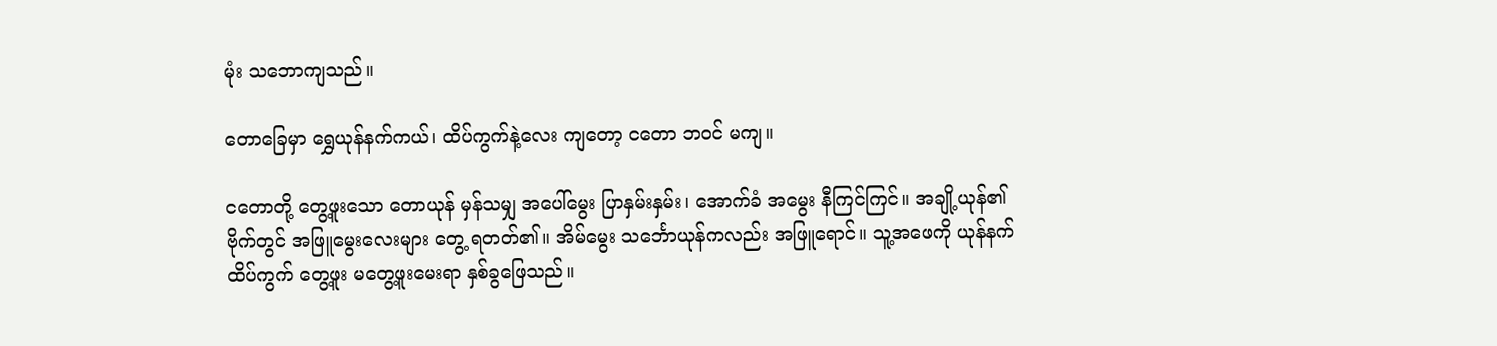မုံး သဘောကျသည်။

တောခြေမှာ ရွှေယုန်နက်ကယ်၊ ထိပ်ကွက်နဲ့လေး ကျတော့ ငတော ဘဝင် မကျ။

ငတောတို့ တွေ့ဖူးသော တောယုန် မှန်သမျှ အပေါ်မွေး ပြာနှမ်းနှမ်း၊ အောက်ခံ အမွေး နီကြင်ကြင်။ အချို့ယုန်၏ ဗိုက်တွင် အဖြူမွေးလေးများ တွေ့ ရတတ်၏။ အိမ်မွေး သင်္ဘောယုန်ကလည်း အဖြူရောင်။ သူ့အဖေကို ယုန်နက်ထိပ်ကွက် တွေ့ဖူး မတွေ့ဖူးမေးရာ နှစ်ခွဖြေသည်။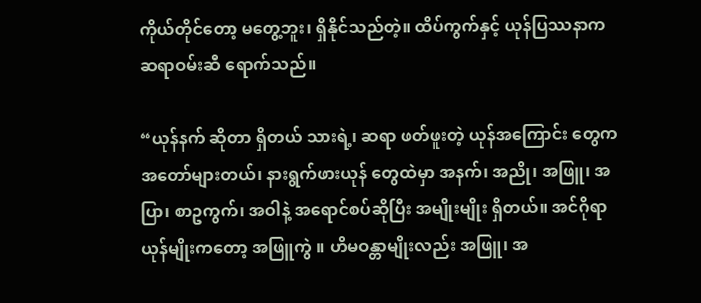ကိုယ်တိုင်တော့ မတွေ့ဘူး၊ ရှိနိုင်သည်တဲ့။ ထိပ်ကွက်နှင့် ယုန်ပြဿနာက ဆရာဝမ်းဆီ ရောက်သည်။

“ယုန်နက် ဆိုတာ ရှိတယ် သားရဲ့၊ ဆရာ ဖတ်ဖူးတဲ့ ယုန်အကြောင်း တွေက အတော်များတယ်၊ နားရွက်ဖားယုန် တွေထဲမှာ အနက်၊ အညို၊ အဖြူ၊ အပြာ၊ စာဥကွက်၊ အဝါနဲ့ အရောင်စပ်ဆိုပြီး အမျိုးမျိုး ရှိတယ်။ အင်ဂိုရာ ယုန်မျိုးကတော့ အဖြူကွဲ ။ ဟိမဝန္တာမျိုးလည်း အဖြူ၊ အ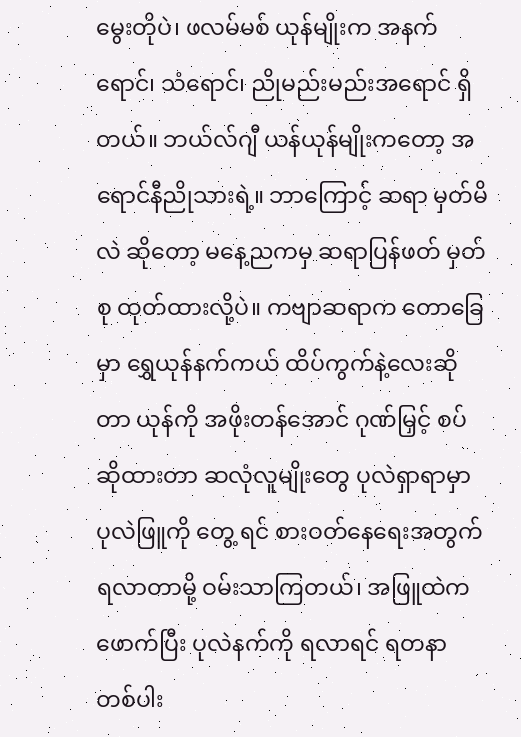မွေးတိုပဲ၊ ဖလမ်မစ် ယုန်မျိုးက အနက်ရောင်၊ သံရောင်၊ ညိုမည်းမည်းအရောင် ရှိတယ်။ ဘယ်လ်ဂျီ ယန်ယုန်မျိုးကတော့ အရောင်နီညိုသားရဲ့။ ဘာကြောင့် ဆရာ မှတ်မိလဲ ဆိုတော့ မနေ့ညကမှ ဆရာပြန်ဖတ် မှတ်စု ထုတ်ထားလို့ပဲ။ ကဗျာဆရာက တောခြေမှာ ရွှေယုန်နက်ကယ် ထိပ်ကွက်နဲ့လေးဆိုတာ ယုန်ကို အဖိုးတန်အောင် ဂုဏ်မြှင့် စပ်ဆိုထားတာ ဆလုံလူမျိုးတွေ ပုလဲရှာရာမှာ ပုလဲဖြူကို တွေ့ ရင် စားဝတ်နေရေးအတွက် ရလာတာမို့ ဝမ်းသာကြတယ်၊ အဖြူထဲက ဖောက်ပြီး ပုလဲနက်ကို ရလာရင် ရတနာ တစ်ပါး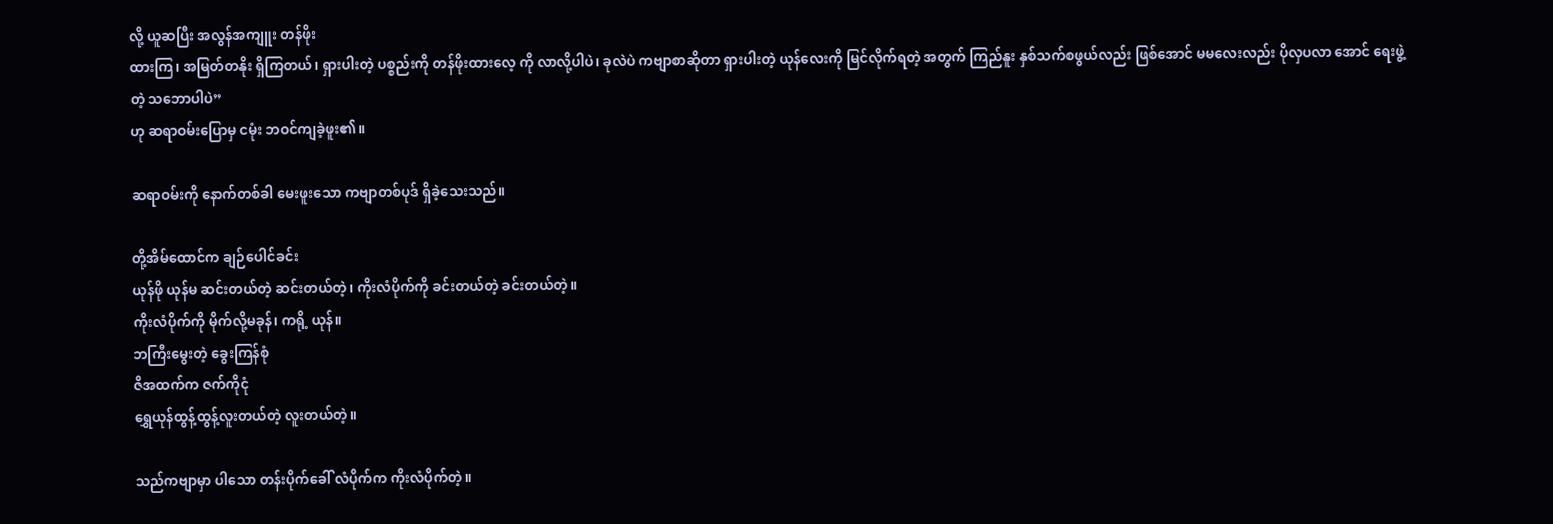လို့ ယူဆပြီး အလွန်အကျူး တန်ဖိုး
ထားကြ၊ အမြတ်တနိုး ရှိကြတယ်၊ ရှားပါးတဲ့ ပစ္စည်းကို တန်ဖိုးထားလေ့ ကို လာလို့ပါပဲ၊ ခုလဲပဲ ကဗျာစာဆိုတာ ရှားပါးတဲ့ ယုန်လေးကို မြင်လိုက်ရတဲ့ အတွက် ကြည်နူး နှစ်သက်စဖွယ်လည်း ဖြစ်အောင် မမလေးလည်း ပိုလှပလာ အောင် ရေးဖွဲ့တဲ့ သဘောပါပဲ”
ဟု ဆရာဝမ်းပြောမှ ငမုံး ဘဝင်ကျခဲ့ဖူး၏။

ဆရာဝမ်းကို နောက်တစ်ခါ မေးဖူးသော ကဗျာတစ်ပုဒ် ရှိခဲ့သေးသည်။

တို့အိမ်ထောင်က ချဉ်ပေါင်ခင်း
ယုန်ဖို ယုန်မ ဆင်းတယ်တဲ့ ဆင်းတယ်တဲ့၊ ကိုးလံပိုက်ကို ခင်းတယ်တဲ့ ခင်းတယ်တဲ့။
ကိုးလံပိုက်ကို မိုက်လို့မခုန်၊ ကရို့ ယုန်။
ဘကြီးမွေးတဲ့ ခွေးကြန်စုံ
ဇိအထက်က ဇက်ကိုငုံ
ရွှေယုန်ထွန့်ထွန့်လူးတယ်တဲ့ လူးတယ်တဲ့။

သည်ကဗျာမှာ ပါသော တန်းပိုက်ခေါ် လံပိုက်က ကိုးလံပိုက်တဲ့။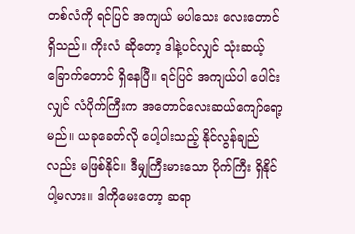တစ်လံကို ရင်ပြင် အကျယ် မပါသေး လေးတောင် ရှိသည်။ ကိုးလံ ဆိုတော့ ဒါနဲ့ပင်လျှင် သုံးဆယ့်ခြောက်တောင် ရှိနေပြီ။ ရင်ပြင် အကျယ်ပါ ပေါင်းလျှင် လံပိုက်ကြီးက အတောင်လေးဆယ်ကျော်ရော့မည်။ ယခုခေတ်လို ပေါ့ပါးသည့် နိုင်လွန်ချည်လည်း မဖြစ်နိုင်။ ဒီမျှကြီးမားသော ပိုက်ကြီး ရှိနိုင် ပါ့မလား။ ဒါကိုမေးတော့ ဆရာ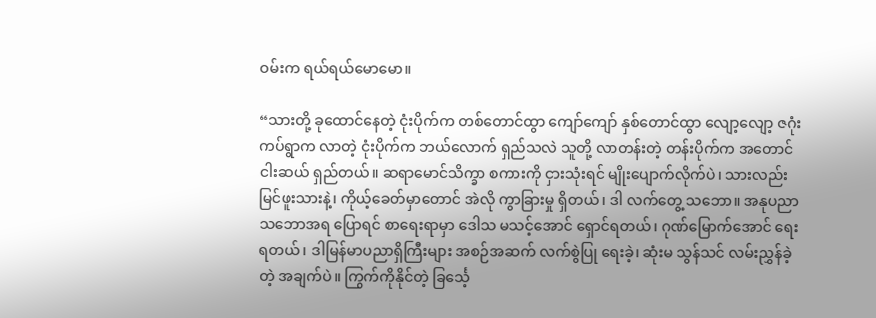ဝမ်းက ရယ်ရယ်မောမော။

“သားတို့ ခုထောင်နေတဲ့ ငုံးပိုက်က တစ်တောင်ထွာ ကျော်ကျော် နှစ်တောင်ထွာ လျော့လျော့ ဇဂုံးကပ်ရွာက လာတဲ့ ငုံးပိုက်က ဘယ်လောက် ရှည်သလဲ သူတို့ လာတန်းတဲ့ တန်းပိုက်က အတောင် ငါးဆယ် ရှည်တယ်။ ဆရာမောင်သိက္ခာ စကားကို ငှားသုံးရင် မျိုးပျောက်လိုက်ပဲ၊ သားလည်း မြင်ဖူးသားနဲ့၊ ကိုယ့်ခေတ်မှာတောင် အဲလို ကွာခြားမှု ရှိတယ်၊ ဒါ လက်တွေ့ သဘော။ အနုပညာ သဘောအရ ပြောရင် စာရေးရာမှာ ဒေါသ မသင့်အောင် ရှောင်ရတယ်၊ ဂုဏ်မြောက်အောင် ရေးရတယ်၊ ဒါမြန်မာပညာရှိကြီးများ အစဉ်အဆက် လက်စွဲပြု ရေးခဲ့၊ ဆုံးမ သွန်သင် လမ်းညွှန်ခဲ့တဲ့ အချက်ပဲ။ ကြွက်ကိုနိုင်တဲ့ ခြင်္သေ့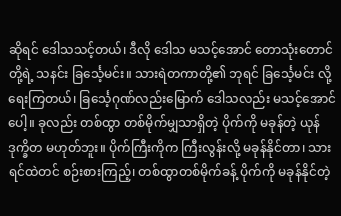ဆိုရင် ဒေါသသင့်တယ်၊ ဒီလို ဒေါသ မသင့်အောင် တောသုံးတောင်တို့ရဲ့ သနင်း ခြင်္သေ့မင်း။ သားရဲတကာတို့၏ ဘုရင် ခြင်္သေ့မင်း လို့ ရေးကြတယ်၊ ခြင်္သေ့ဂုဏ်လည်းမြောက် ဒေါသလည်း မသင့်အောင်ပေါ့။ ခုလည်း တစ်ထွာ တစ်မိုက်မျှသာရှိတဲ့ ပိုက်ကို မခုန်တဲ့ ယုန်ဒုက္ခိတ မဟုတ်ဘူး။ ပိုက်ကြီးကိုက ကြီးလွန်းလို့ မခုန်နိုင်တာ၊ သားရင်ထဲတင် စဉ်းစားကြည့်၊ တစ်ထွာတစ်မိုက်ခန့် ပိုက်ကို မခုန်နိုင်တဲ့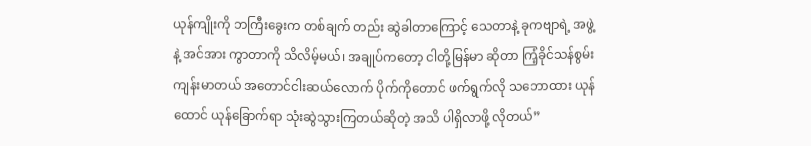ယုန်ကျိုးကို ဘကြီးခွေးက တစ်ချက် တည်း ဆွဲခါတာကြောင့် သေတာနဲ့ ခုကဗျာရဲ့ အဖွဲ့နဲ့ အင်အား ကွာတာကို သိလိမ့်မယ်၊ အချုပ်ကတော့ ငါတို့မြန်မာ ဆိုတာ ကြံ့ခိုင်သန်စွမ်း ကျန်းမာတယ် အတောင်ငါးဆယ်လောက် ပိုက်ကိုတောင် ဖက်ရွက်လို သဘောထား ယုန်ထောင် ယုန်ခြောက်ရာ သုံးဆွဲသွားကြတယ်ဆိုတဲ့ အသိ ပါရှိလာဖို့ လိုတယ်”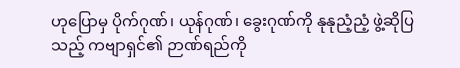ဟုပြောမှ ပိုက်ဂုဏ်၊ ယုန်ဂုဏ်၊ ခွေးဂုဏ်ကို နုနုညံ့ညံ့ ဖွဲ့ဆိုပြသည့် ကဗျာရှင်၏ ဉာဏ်ရည်ကို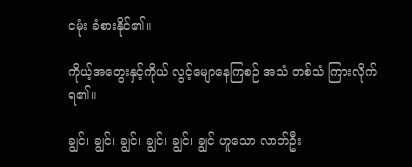ငမုံး ခံစားနိုင်၏။

ကိုယ့်အတွေးနှင့်ကိုယ် လွင့်မျောနေကြစဉ် အသံ တစ်သံ ကြားလိုက်
ရ၏။

ချွင်၊ ချွင်၊ ချွင်၊ ချွင်၊ ချွင်၊ ချွင် ဟူသော လာဘ်ဦး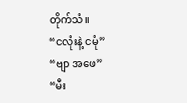တိုက်သံ။
“ငလုံးနဲ့ ငမုံ”
“ဗျာ အဖေ”
“မီး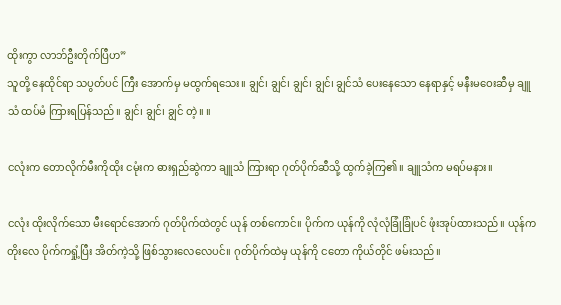ထိုးကွာ လာဘ်ဦးတိုက်ပြီဟ”
သူတို့ နေထိုင်ရာ သပွတ်ပင် ကြီး အောက်မှ မထွက်ရသေး။ ချွင်၊ ချွင်၊ ချွင်၊ ချွင်၊ ချွင်သံ ပေးနေသော နေရာနှင့် မနီးမဝေးဆီမှ ချူသံ ထပ်မံ ကြားရပြန်သည်။ ချွင်၊ ချွင်၊ ချွင် တဲ့။ ။

ငလုံးက တောလိုက်မီးကိုထိုး ငမုံးက ဓားရှည်ဆွဲကာ ချူသံ ကြားရာ ဂုတ်ပိုက်ဆီသို့ ထွက်ခဲ့ကြ၏။ ချူသံက မရပ်မနား။

ငလုံး ထိုးလိုက်သော မီးရောင်အောက် ဂုတ်ပိုက်ထဲတွင် ယုန် တစ်ကောင်။ ပိုက်က ယုန်ကို လုံလုံခြုံခြုံပင် ဖုံးအုပ်ထားသည်။ ယုန်ကတိုးလေ ပိုက်ကရှုံ့ပြီး အိတ်ကဲ့သို့ ဖြစ်သွားလေလေပင်။ ဂုတ်ပိုက်ထဲမှ ယုန်ကို ငတော ကိုယ်တိုင် ဖမ်းသည်။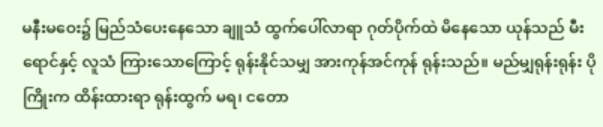မနီးမဝေး၌ မြည်သံပေးနေသော ချူသံ ထွက်ပေါ်လာရာ ဂုတ်ပိုက်ထဲ မိနေသော ယုန်သည် မီးရောင်နှင့် လူသံ ကြားသောကြောင့် ရုန်းနိုင်သမျှ အားကုန်အင်ကုန် ရုန်းသည်။ မည်မျှရုန်းရုန်း ပိုကြိုးက ထိန်းထားရာ ရုန်းထွက် မရ၊ ငတော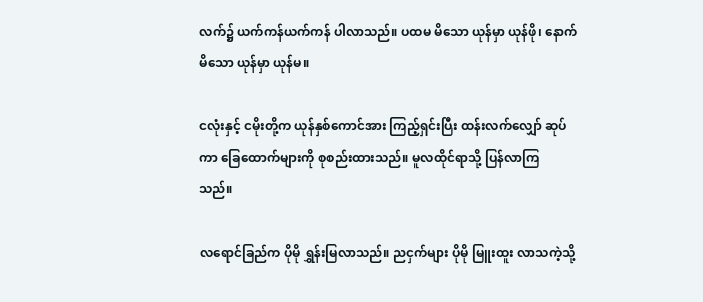လက်၌ ယက်ကန်ယက်ကန် ပါလာသည်။ ပထမ မိသော ယုန်မှာ ယုန်ဖို၊ နောက်မိသော ယုန်မှာ ယုန်မ။

ငလုံးနှင့် ငမိုးတို့က ယုန်နှစ်ကောင်အား ကြည့်ရှင်းပြီး ထန်းလက်လျှော် ဆုပ်ကာ ခြေထောက်များကို စုစည်းထားသည်။ မူလထိုင်ရာသို့ ပြန်လာကြ
သည်။

လရောင်ခြည်က ပိုမို ရွှန်းမြလာသည်။ ညငှက်များ ပိုမို မြူးထူး လာသကဲ့သို့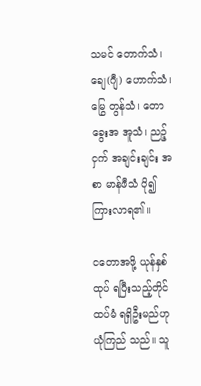သမင် တောက်သံ၊ ချေ(ဂျီ) ဟောက်သံ၊ မြွေ တွန်သံ၊ တောခွေးအ အူသံ၊ ညဉ့်ငှက် အချင်းချင်း အစာ မာန်ဖီသံ ပို၍ ကြားလာရ၏။

ငတောအဖို့ ယုန်နှစ်ထုပ် ရပြီးသည့်တိုင် ထပ်မံ ရရှိဦးမည်ဟု ယုံကြည် သည်။ သူ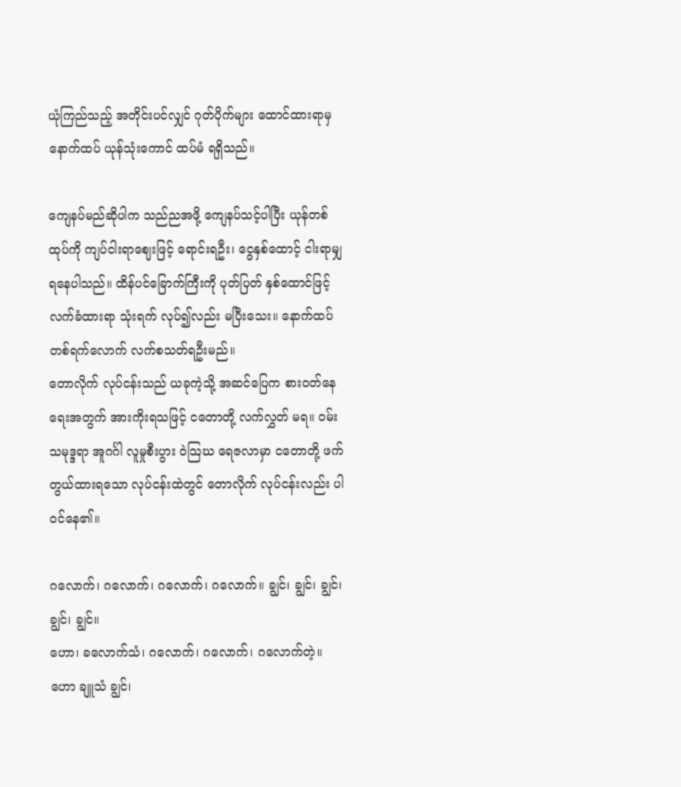ယုံကြည်သည့် အတိုင်းပင်လျှင် ဂုတ်ပိုက်များ ထောင်ထားရာမှ နောက်ထပ် ယုန်သုံးကောင် ထပ်မံ ရရှိသည်။

ကျေနပ်မည်ဆိုပါက သည်ညအဖို့ ကျေနပ်သင့်ပါပြီး ယုန်တစ်ထုပ်ကို ကျပ်ငါးရာဈေးဖြင့် ရောင်းရဦး၊ ငွေနှစ်ထောင့် ငါးရာမျှ ရနေပါသည်။ ထိန်ပင်ခြောက်ကြီးကို ပုတ်ပြတ် နှစ်ထောင်ဖြင့် လက်ခံထားရာ သုံးရက် လုပ်၍လည်း မပြီးသေး။ နောက်ထပ် တစ်ရက်လောက် လက်စသတ်ရဦးမည်။
တောလိုက် လုပ်ငန်းသည် ယခုကဲ့သို့ အဆင်ပြေက စားဝတ်နေရေးအတွက် အားကိုးရသဖြင့် ငတောတို့ လက်လွှတ် မရ။ ဝမ်းသမုဒ္ဒရာ အူဂင်္ဂါ လူမှုစီးပွား ဝဲသြဃ ရေဇလာမှာ ငတောတို့ ဖက်တွယ်ထားရသော လုပ်ငန်းထဲတွင် တောလိုက် လုပ်ငန်းလည်း ပါဝင်နေ၏။

ဂလောက်၊ ဂလောက်၊ ဂလောက်၊ ဂလောက်။ ချွင်၊ ချွင်၊ ချွင်၊ ချွင်၊ ချွင်။
ဟော၊ ခလောက်သံ၊ ဂလောက်၊ ဂလောက်၊ ဂလောက်တဲ့။
ဟော ချူသံ ချွင်၊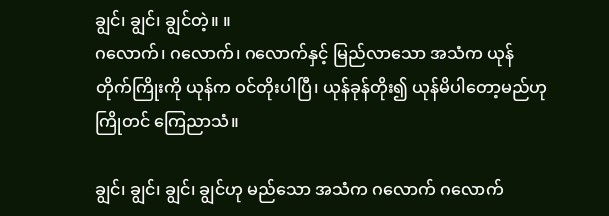ချွင်၊ ချွင်၊ ချွင်တဲ့။ ။
ဂလောက်၊ ဂလောက်၊ ဂလောက်နှင့် မြည်လာသော အသံက ယုန်တိုက်ကြိုးကို ယုန်က ဝင်တိုးပါပြီ၊ ယုန်ခုန်တိုး၍ ယုန်မိပါတော့မည်ဟု ကြိုတင် ကြေညာသံ။

ချွင်၊ ချွင်၊ ချွင်၊ ချွင်ဟု မည်သော အသံက ဂလောက် ဂလောက်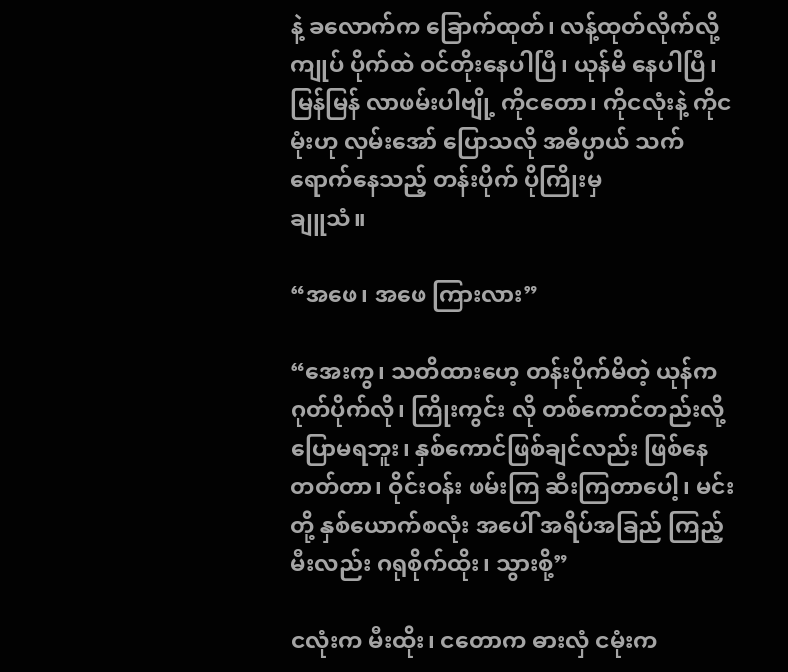နဲ့ ခလောက်က ခြောက်ထုတ်၊ လန့်ထုတ်လိုက်လို့ ကျုပ် ပိုက်ထဲ ဝင်တိုးနေပါပြီ၊ ယုန်မိ နေပါပြီ၊ မြန်မြန် လာဖမ်းပါဗျို့ ကိုငတော၊ ကိုငလုံးနဲ့ ကိုငမုံးဟု လှမ်းအော် ပြောသလို အဓိပ္ပာယ် သက်ရောက်နေသည့် တန်းပိုက် ပိုကြိုးမှ
ချူသံ။

“အဖေ၊ အဖေ ကြားလား”

“အေးကွ၊ သတိထားဟေ့ တန်းပိုက်မိတဲ့ ယုန်က ဂုတ်ပိုက်လို၊ ကြိုးကွင်း လို တစ်ကောင်တည်းလို့ ပြောမရဘူး၊ နှစ်ကောင်ဖြစ်ချင်လည်း ဖြစ်နေတတ်တာ၊ ဝိုင်းဝန်း ဖမ်းကြ ဆီးကြတာပေါ့၊ မင်းတို့ နှစ်ယောက်စလုံး အပေါ် အရိပ်အခြည် ကြည့် မီးလည်း ဂရုစိုက်ထိုး၊ သွားစို့”

ငလုံးက မီးထိုး၊ ငတောက ဓားလှံ ငမုံးက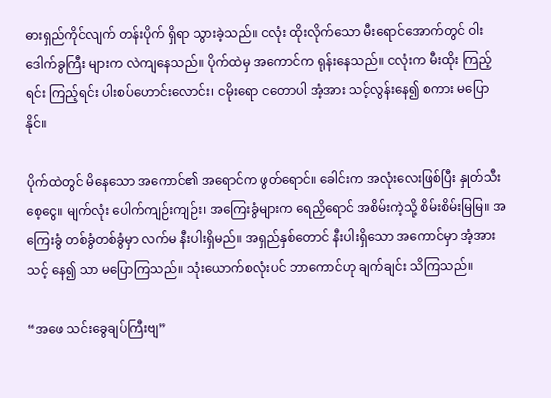ဓားရှည်ကိုင်လျက် တန်းပိုက် ရှိရာ သွားခဲ့သည်။ ငလုံး ထိုးလိုက်သော မီးရောင်အောက်တွင် ဝါးဒေါက်ခွကြီး များက လဲကျနေသည်။ ပိုက်ထဲမှ အကောင်က ရုန်းနေသည်။ ငလုံးက မီးထိုး ကြည့်ရင်း ကြည့်ရင်း ပါးစပ်ဟောင်းလောင်း၊ ငမိုးရော ငတောပါ အံ့အား သင့်လွန်းနေ၍ စကား မပြောနိုင်။

ပိုက်ထဲတွင် မိနေသော အကောင်၏ အရောင်က ဖွတ်ရောင်။ ခေါင်းက အလုံးလေးဖြစ်ပြီး နှုတ်သီးစေ့ငွေ။ မျက်လုံး ပေါက်ကျဉ်းကျဉ်း၊ အကြေးခွံများက ရေညှိရောင် အစိမ်းကဲ့သို့ စိမ်းစိမ်းမြမြ။ အကြေးခွံ တစ်ခွံတစ်ခွံမှာ လက်မ နီးပါးရှိမည်။ အရှည်နှစ်တောင် နီးပါးရှိသော အကောင်မှာ အံ့အားသင့် နေ၍ သာ မပြောကြသည်။ သုံးယောက်စလုံးပင် ဘာကောင်ဟု ချက်ချင်း သိကြသည်။

“အဖေ သင်းခွေချပ်ကြီးဗျ”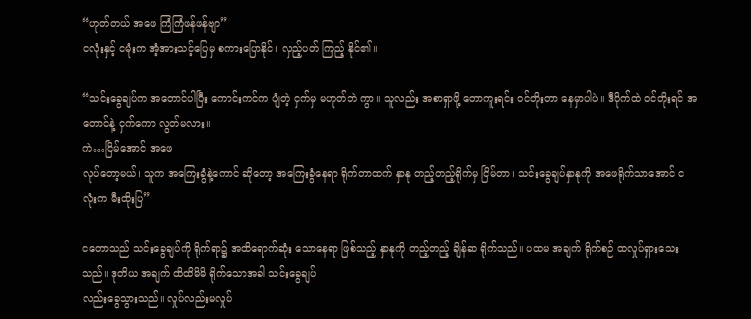“ဟုတ်တယ် အဖေ ကြံကြံဖန်ဖန်ဗျာ”
ငလုံးနှင့် ငမုံးက အံ့အားသင့်ပြေမှ စကားပြောနိုင်၊ လှည့်ပတ် ကြည့် နိုင်၏။

“သင်းခွေချပ်က အတောင်ပါပြီး ကောင်းကင်က ပျံတဲ့ ငှက်မှ မဟုတ်ဘဲ ကွာ။ သူလည်း အစာရှာဖို့ တောကူးရင်း ဝင်တိုးတာ နေမှာပါပဲ။ ဒီပိုက်ထဲ ဝင်တိုးရင် အတောင်နဲ့ ငှက်ကော လွတ်မလား။
ကဲ…ငြိမ်အောင် အဖေ
လုပ်တော့မယ်၊ သူက အကြေးခွံနဲ့ကောင် ဆိုတော့ အကြေးခွံနေရာ ရိုက်တာထက် နှာနု တည့်တည့်ရိုက်မှ ငြိမ်တာ၊ သင်းခွေချပ်နှာနုကို အဖေရိုက်သာအောင် ငလုံးက မီးထိုးပြ”

ငတောသည် သင်းခွေချပ်ကို ရိုက်ရာ၌ အထိရောက်ဆုံး သောနေရာ ဖြစ်သည့် နှာနုကို တည့်တည့် ချိန်ဆ ရိုက်သည်။ ပထမ အချက် ရိုက်စဉ် ထလှုပ်ရှားသေးသည်။ ဒုတိယ အချက် ထိထိမိမိ ရိုက်သောအခါ သင်းခွေချပ်
လည်းခွေသွားသည်။ လှုပ်လည်းမလှုပ်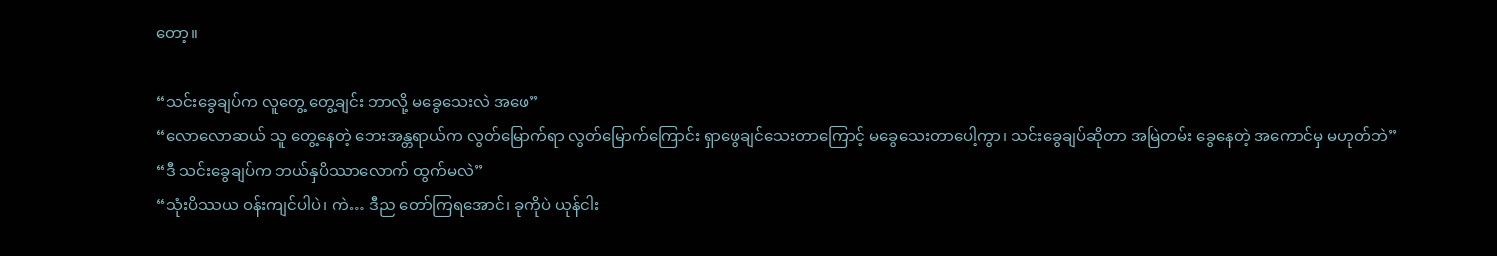တော့။

“သင်းခွေချပ်က လူတွေ့ တွေ့ချင်း ဘာလို့ မခွေသေးလဲ အဖေ”
“လောလောဆယ် သူ တွေ့နေတဲ့ ဘေးအန္တရာယ်က လွတ်မြောက်ရာ လွတ်မြောက်ကြောင်း ရှာဖွေချင်သေးတာကြောင့် မခွေသေးတာပေါ့ကွာ၊ သင်းခွေချပ်ဆိုတာ အမြဲတမ်း ခွေနေတဲ့ အကောင်မှ မဟုတ်ဘဲ”
“ဒီ သင်းခွေချပ်က ဘယ်နှပိဿာလောက် ထွက်မလဲ”
“သုံးပိဿယ ဝန်းကျင်ပါပဲ၊ ကဲ… ဒီည တော်ကြရအောင်၊ ခုကိုပဲ ယုန်ငါး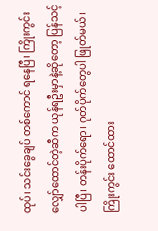ထုပ်၊ သင်းခွေချပ် တစ်ကောင် ရနေပြီ၊ ကြိုးကွင်းလျှော်ထောင်တဲ့ဆီက ယုန်ရဦးမှာနဲ့ဆိုတော့ ပြန်သင့်ပါပြီ၊ တန်းပိုက်ရော၊ ဂုတ်ပိုက်တွေပါ ဖြုတ်မယ်၊ ကြိုးကွင်း ထောင်ထား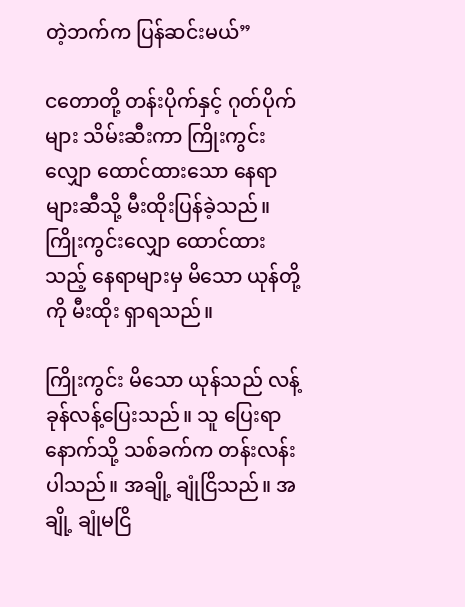တဲ့ဘက်က ပြန်ဆင်းမယ်”

ငတောတို့ တန်းပိုက်နှင့် ဂုတ်ပိုက်များ သိမ်းဆီးကာ ကြိုးကွင်းလျှော ထောင်ထားသော နေရာများဆီသို့ မီးထိုးပြန်ခဲ့သည်။ ကြိုးကွင်းလျှော ထောင်ထားသည့် နေရာများမှ မိသော ယုန်တို့ကို မီးထိုး ရှာရသည်။

ကြိုးကွင်း မိသော ယုန်သည် လန့်ခုန်လန့်ပြေးသည်။ သူ ပြေးရာ နောက်သို့ သစ်ခက်က တန်းလန်းပါသည်။ အချို့ ချုံငြိသည်။ အချို့ ချုံမငြိ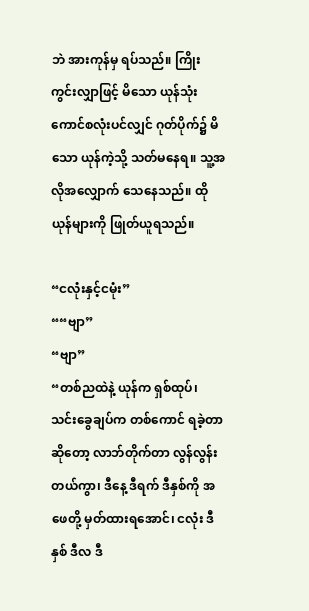ဘဲ အားကုန်မှ ရပ်သည်။ ကြိုးကွင်းလျှာဖြင့် မိသော ယုန်သုံးကောင်စလုံးပင်လျှင် ဂုတ်ပိုက်၌ မိသော ယုန်ကဲ့သို့ သတ်မနေရ။ သူ့အလိုအလျှောက် သေနေသည်။ ထိုယုန်များကို ဖြုတ်ယူရသည်။

“ငလုံးနှင့်ငမုံး”
““ဗျာ”
“ဗျာ”
“တစ်ညထဲနဲ့ ယုန်က ရှစ်ထုပ်၊ သင်းခွေချပ်က တစ်ကောင် ရခဲ့တာ ဆိုတော့ လာဘ်တိုက်တာ လွန်လွန်းတယ်ကွာ၊ ဒီနေ့ ဒီရက် ဒီနှစ်ကို အဖေတို့ မှတ်ထားရအောင်၊ ငလုံး ဒီနှစ် ဒီလ ဒီ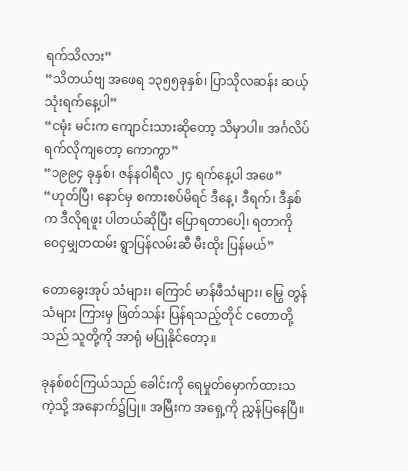ရက်သိလား”
“သိတယ်ဗျ အဖေရ ၁၃၅၅ခုနှစ်၊ ပြာသိုလဆန်း ဆယ့်သုံးရက်နေ့ပါ”
“ငမုံး မင်းက ကျောင်းသားဆိုတော့ သိမှာပါ။ အင်္ဂလိပ် ရက်လိုကျတော့ ကောကွာ”
“၁၉၉၄ ခုနှစ်၊ ဇန်နဝါရီလ ၂၄ ရက်နေ့ပါ အဖေ”
“ဟုတ်ပြီ၊ နောင်မှ စကားစပ်မိရင် ဒီနေ့၊ ဒီရက်၊ ဒီနှစ်က ဒီလိုရဖူး ပါတယ်ဆိုပြီး ပြောရတာပေါ့၊ ရတာကို ဝေငှမျှတထမ်း ရွာပြန်လမ်းဆီ မီးထိုး ပြန်မယ်”

တောခွေးအုပ် သံများ၊ ကြောင် မာန်ဖီသံများ၊ မြွေ တွန်သံများ ကြားမှ ဖြတ်သန်း ပြန်ရသည့်တိုင် ငတောတို့သည် သူတို့ကို အာရုံ မပြုနိုင်တော့။

ခုနစ်စင်ကြယ်သည် ခေါင်းကို ရေမှုတ်မှောက်ထားသကဲ့သို့ အနောက်၌ပြု။ အမြီးက အရှေ့ကို ညွှန်ပြနေပြီ။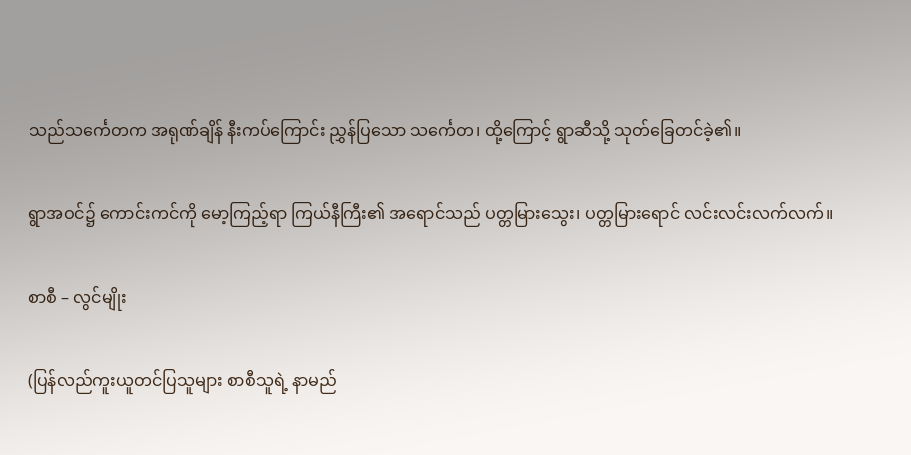သည်သင်္ကေတက အရုဏ်ချိန် နီးကပ်ကြောင်း ညွှန်ပြသော သင်္ကေတ၊ ထို့ကြောင့် ရွာဆီသို့ သုတ်ခြေတင်ခဲ့၏။

ရွာအဝင်၌ ကောင်းကင်ကို မော့ကြည့်ရာ ကြယ်နီကြီး၏ အရောင်သည် ပတ္တမြားသွေး၊ ပတ္တမြားရောင် လင်းလင်းလက်လက်။

စာစီ – လွင်မျိုး

(ပြန်လည်ကူးယူတင်ပြသူများ စာစီသူရဲ့ နာမည်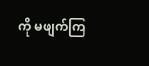ကို မဖျက်ကြ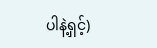ပါနဲ့ရှင့်)